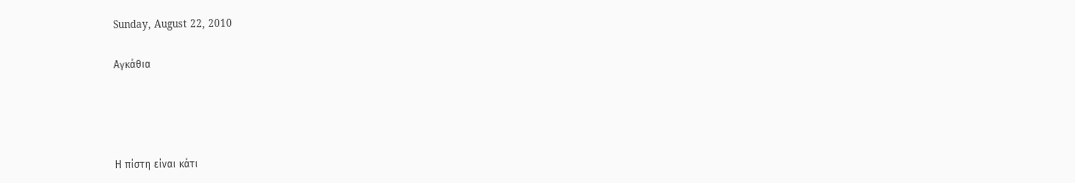Sunday, August 22, 2010

Αγκάθια




Η πίστη είναι κάτι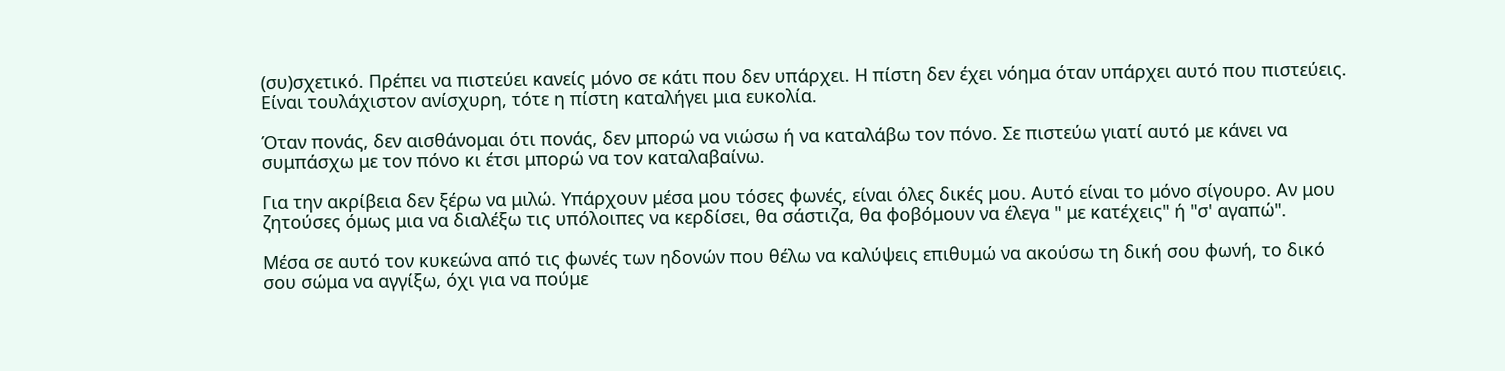(συ)σχετικό. Πρέπει να πιστεύει κανείς μόνο σε κάτι που δεν υπάρχει. Η πίστη δεν έχει νόημα όταν υπάρχει αυτό που πιστεύεις. Είναι τουλάχιστον ανίσχυρη, τότε η πίστη καταλήγει μια ευκολία.

Όταν πονάς, δεν αισθάνομαι ότι πονάς, δεν μπορώ να νιώσω ή να καταλάβω τον πόνο. Σε πιστεύω γιατί αυτό με κάνει να συμπάσχω με τον πόνο κι έτσι μπορώ να τον καταλαβαίνω.

Για την ακρίβεια δεν ξέρω να μιλώ. Υπάρχουν μέσα μου τόσες φωνές, είναι όλες δικές μου. Αυτό είναι το μόνο σίγουρο. Αν μου ζητούσες όμως μια να διαλέξω τις υπόλοιπες να κερδίσει, θα σάστιζα, θα φοβόμουν να έλεγα " με κατέχεις" ή "σ' αγαπώ".

Μέσα σε αυτό τον κυκεώνα από τις φωνές των ηδονών που θέλω να καλύψεις επιθυμώ να ακούσω τη δική σου φωνή, το δικό σου σώμα να αγγίξω, όχι για να πούμε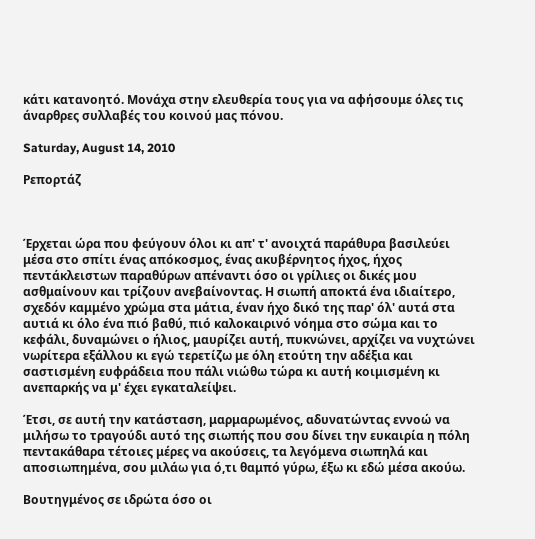κάτι κατανοητό. Μονάχα στην ελευθερία τους για να αφήσουμε όλες τις άναρθρες συλλαβές του κοινού μας πόνου.

Saturday, August 14, 2010

Ρεπορτάζ



Έρχεται ώρα που φεύγουν όλοι κι απ' τ' ανοιχτά παράθυρα βασιλεύει μέσα στο σπίτι ένας απόκοσμος, ένας ακυβέρνητος ήχος, ήχος πεντάκλειστων παραθύρων απέναντι όσο οι γρίλιες οι δικές μου ασθμαίνουν και τρίζουν ανεβαίνοντας. Η σιωπή αποκτά ένα ιδιαίτερο, σχεδόν καμμένο χρώμα στα μάτια, έναν ήχο δικό της παρ' όλ' αυτά στα αυτιά κι όλο ένα πιό βαθύ, πιό καλοκαιρινό νόημα στο σώμα και το κεφάλι, δυναμώνει ο ήλιος, μαυρίζει αυτή, πυκνώνει, αρχίζει να νυχτώνει νωρίτερα εξάλλου κι εγώ τερετίζω με όλη ετούτη την αδέξια και σαστισμένη ευφράδεια που πάλι νιώθω τώρα κι αυτή κοιμισμένη κι ανεπαρκής να μ' έχει εγκαταλείψει.

Έτσι, σε αυτή την κατάσταση, μαρμαρωμένος, αδυνατώντας εννοώ να μιλήσω το τραγούδι αυτό της σιωπής που σου δίνει την ευκαιρία η πόλη πεντακάθαρα τέτοιες μέρες να ακούσεις, τα λεγόμενα σιωπηλά και αποσιωπημένα, σου μιλάω για ό,τι θαμπό γύρω, έξω κι εδώ μέσα ακούω.

Βουτηγμένος σε ιδρώτα όσο οι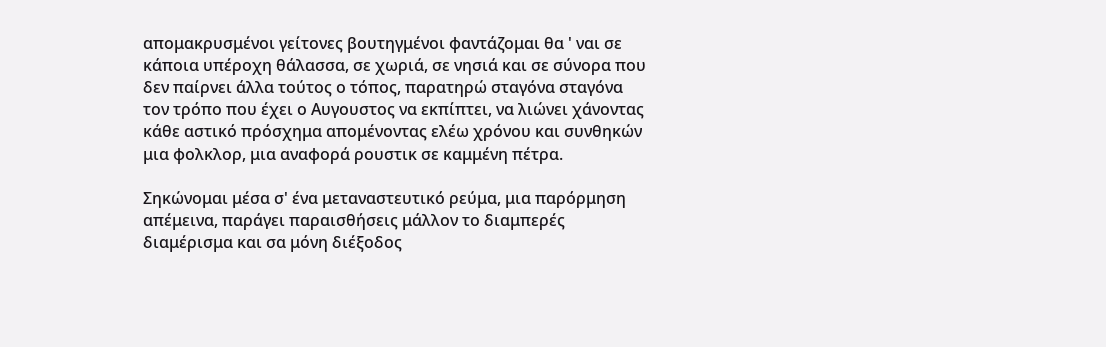απομακρυσμένοι γείτονες βουτηγμένοι φαντάζομαι θα ' ναι σε κάποια υπέροχη θάλασσα, σε χωριά, σε νησιά και σε σύνορα που δεν παίρνει άλλα τούτος ο τόπος, παρατηρώ σταγόνα σταγόνα τον τρόπο που έχει ο Αυγουστος να εκπίπτει, να λιώνει χάνοντας κάθε αστικό πρόσχημα απομένοντας ελέω χρόνου και συνθηκών μια φολκλορ, μια αναφορά ρουστικ σε καμμένη πέτρα.

Σηκώνομαι μέσα σ' ένα μεταναστευτικό ρεύμα, μια παρόρμηση απέμεινα, παράγει παραισθήσεις μάλλον το διαμπερές διαμέρισμα και σα μόνη διέξοδος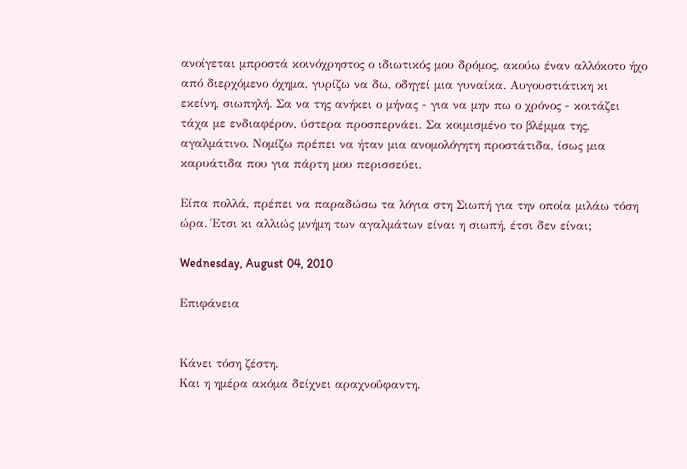ανοίγεται μπροστά κοινόχρηστος ο ιδιωτικός μου δρόμος, ακούω έναν αλλόκοτο ήχο από διερχόμενο όχημα, γυρίζω να δω, οδηγεί μια γυναίκα. Αυγουστιάτικη κι εκείνη, σιωπηλή. Σα να της ανήκει ο μήνας - για να μην πω ο χρόνος - κοιτάζει τάχα με ενδιαφέρον, ύστερα προσπερνάει. Σα κοιμισμένο το βλέμμα της, αγαλμάτινο. Νομίζω πρέπει να ήταν μια ανομολόγητη προστάτιδα, ίσως μια καρυάτιδα που για πάρτη μου περισσεύει.

Είπα πολλά, πρέπει να παραδώσω τα λόγια στη Σιωπή για την οποία μιλάω τόση ώρα. Έτσι κι αλλιώς μνήμη των αγαλμάτων είναι η σιωπή, έτσι δεν είναι;

Wednesday, August 04, 2010

Επιφάνεια


Κάνει τόση ζέστη.
Και η ημέρα ακόμα δείχνει αραχνοΰφαντη.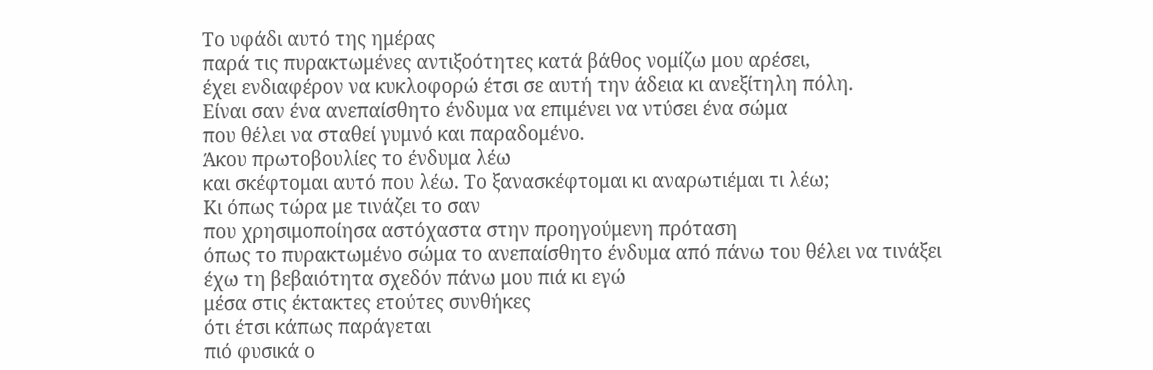Το υφάδι αυτό της ημέρας
παρά τις πυρακτωμένες αντιξοότητες κατά βάθος νομίζω μου αρέσει,
έχει ενδιαφέρον να κυκλοφορώ έτσι σε αυτή την άδεια κι ανεξίτηλη πόλη.
Είναι σαν ένα ανεπαίσθητο ένδυμα να επιμένει να ντύσει ένα σώμα
που θέλει να σταθεί γυμνό και παραδομένο.
Άκου πρωτοβουλίες το ένδυμα λέω
και σκέφτομαι αυτό που λέω. Το ξανασκέφτομαι κι αναρωτιέμαι τι λέω;
Κι όπως τώρα με τινάζει το σαν
που χρησιμοποίησα αστόχαστα στην προηγούμενη πρόταση
όπως το πυρακτωμένο σώμα το ανεπαίσθητο ένδυμα από πάνω του θέλει να τινάξει
έχω τη βεβαιότητα σχεδόν πάνω μου πιά κι εγώ
μέσα στις έκτακτες ετούτες συνθήκες
ότι έτσι κάπως παράγεται
πιό φυσικά ο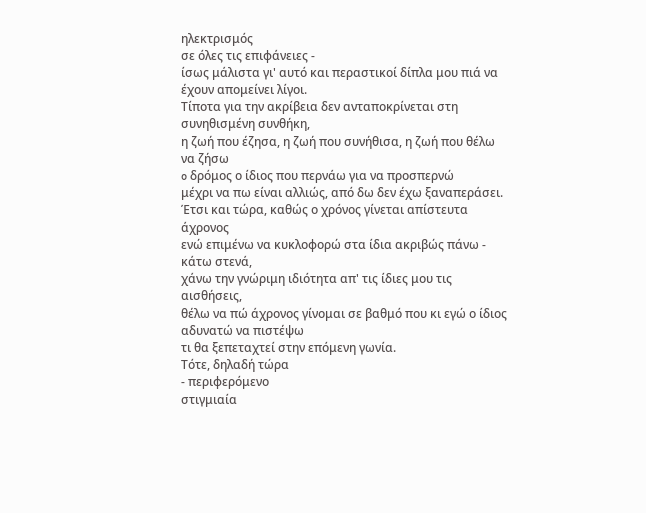ηλεκτρισμός
σε όλες τις επιφάνειες -
ίσως μάλιστα γι' αυτό και περαστικοί δίπλα μου πιά να έχουν απομείνει λίγοι.
Τίποτα για την ακρίβεια δεν ανταποκρίνεται στη συνηθισμένη συνθήκη,
η ζωή που έζησα, η ζωή που συνήθισα, η ζωή που θέλω να ζήσω
o δρόμος ο ίδιος που περνάω για να προσπερνώ
μέχρι να πω είναι αλλιώς, από δω δεν έχω ξαναπεράσει.
Έτσι και τώρα, καθώς ο χρόνος γίνεται απίστευτα άχρονος
ενώ επιμένω να κυκλοφορώ στα ίδια ακριβώς πάνω - κάτω στενά,
χάνω την γνώριμη ιδιότητα απ' τις ίδιες μου τις αισθήσεις,
θέλω να πώ άχρονος γίνομαι σε βαθμό που κι εγώ ο ίδιος αδυνατώ να πιστέψω
τι θα ξεπεταχτεί στην επόμενη γωνία.
Τότε, δηλαδή τώρα
- περιφερόμενο
στιγμιαία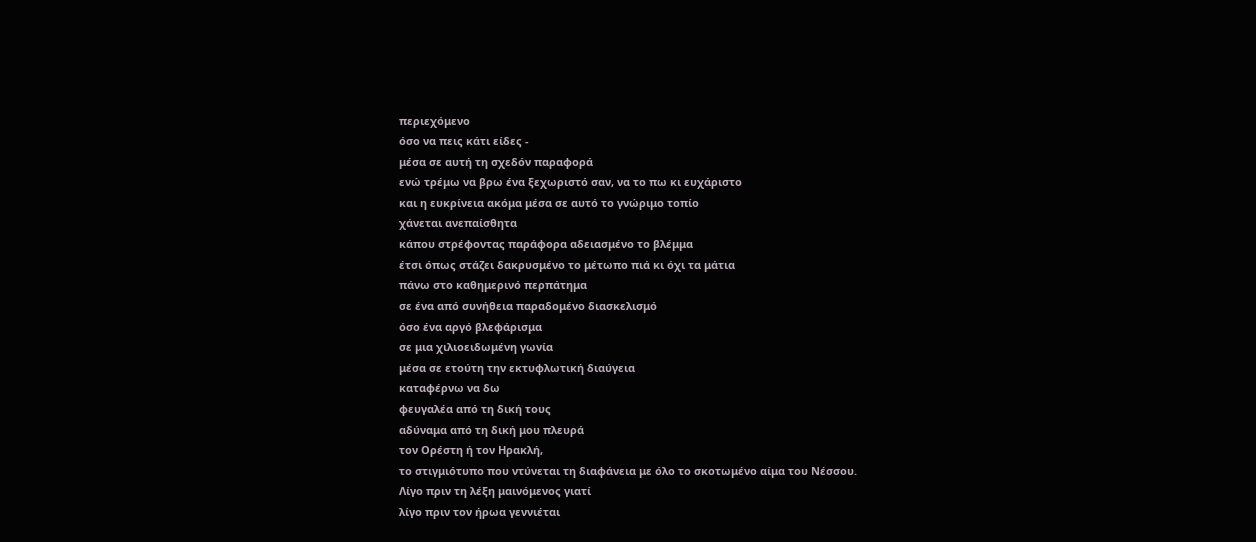περιεχόμενο
όσο να πεις κάτι είδες -
μέσα σε αυτή τη σχεδόν παραφορά
ενώ τρέμω να βρω ένα ξεχωριστό σαν, να το πω κι ευχάριστo
και η ευκρίνεια ακόμα μέσα σε αυτό το γνώριμο τοπίο
χάνεται ανεπαίσθητα
κάπου στρέφοντας παράφορα αδειασμένο το βλέμμα
έτσι όπως στάζει δακρυσμένο το μέτωπο πιά κι όχι τα μάτια
πάνω στο καθημερινό περπάτημα
σε ένα από συνήθεια παραδομένο διασκελισμό
όσο ένα αργό βλεφάρισμα
σε μια χιλιοειδωμένη γωνία
μέσα σε ετούτη την εκτυφλωτική διαύγεια
καταφέρνω να δω
φευγαλέα από τη δική τους
αδύναμα από τη δική μου πλευρά
τον Ορέστη ή τον Ηρακλή,
το στιγμιότυπο που ντύνεται τη διαφάνεια με όλο το σκοτωμένο αίμα του Νέσσου.
Λίγο πριν τη λέξη μαινόμενος γιατί
λίγο πριν τον ήρωα γεννιέται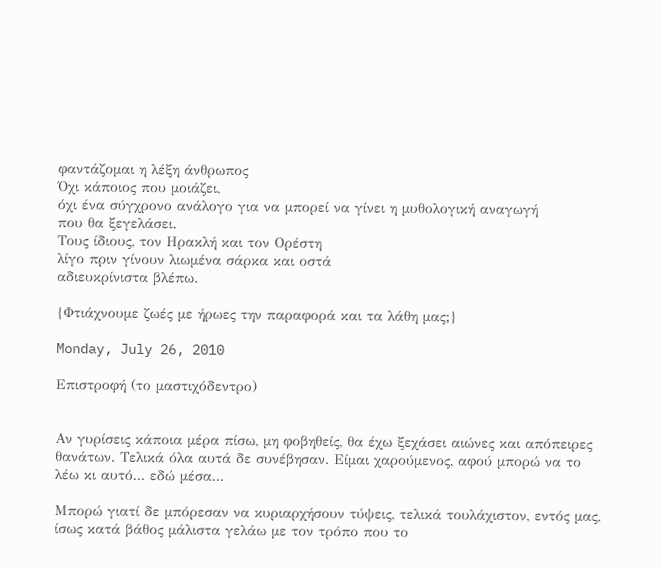φαντάζομαι η λέξη άνθρωπος
Όχι κάποιος που μοιάζει,
όχι ένα σύγχρονο ανάλογο για να μπορεί να γίνει η μυθολογική αναγωγή
που θα ξεγελάσει.
Τους ίδιους, τον Ηρακλή και τον Ορέστη
λίγο πριν γίνουν λιωμένα σάρκα και οστά
αδιευκρίνιστα βλέπω.

{Φτιάχνουμε ζωές με ήρωες την παραφορά και τα λάθη μας;}

Monday, July 26, 2010

Επιστροφή (το μαστιχόδεντρο)


Αν γυρίσεις κάποια μέρα πίσω, μη φοβηθείς, θα έχω ξεχάσει αιώνες και απόπειρες θανάτων. Τελικά όλα αυτά δε συνέβησαν. Είμαι χαρούμενος, αφού μπορώ να το λέω κι αυτό... εδώ μέσα...

Mπορώ γιατί δε μπόρεσαν να κυριαρχήσουν τύψεις, τελικά τουλάχιστον, εντός μας, ίσως κατά βάθος μάλιστα γελάω με τον τρόπο που το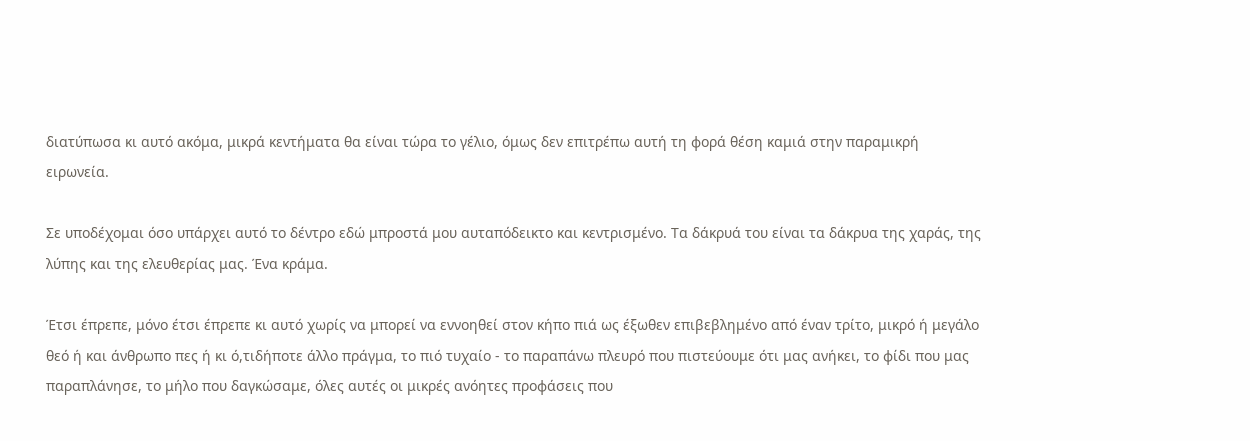διατύπωσα κι αυτό ακόμα, μικρά κεντήματα θα είναι τώρα το γέλιο, όμως δεν επιτρέπω αυτή τη φορά θέση καμιά στην παραμικρή ειρωνεία.

Σε υποδέχομαι όσο υπάρχει αυτό το δέντρο εδώ μπροστά μου αυταπόδεικτο και κεντρισμένο. Τα δάκρυά του είναι τα δάκρυα της χαράς, της λύπης και της ελευθερίας μας. Ένα κράμα.

Έτσι έπρεπε, μόνο έτσι έπρεπε κι αυτό χωρίς να μπορεί να εννοηθεί στον κήπο πιά ως έξωθεν επιβεβλημένο από έναν τρίτο, μικρό ή μεγάλο θεό ή και άνθρωπο πες ή κι ό,τιδήποτε άλλο πράγμα, το πιό τυχαίο - το παραπάνω πλευρό που πιστεύουμε ότι μας ανήκει, το φίδι που μας παραπλάνησε, το μήλο που δαγκώσαμε, όλες αυτές οι μικρές ανόητες προφάσεις που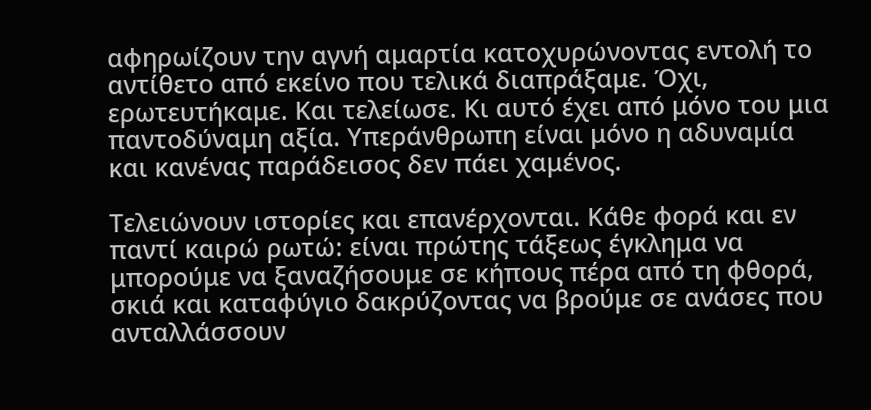αφηρωίζουν την αγνή αμαρτία κατοχυρώνοντας εντολή το αντίθετο από εκείνο που τελικά διαπράξαμε. Όχι, ερωτευτήκαμε. Και τελείωσε. Κι αυτό έχει από μόνο του μια παντοδύναμη αξία. Υπεράνθρωπη είναι μόνο η αδυναμία και κανένας παράδεισος δεν πάει χαμένος.

Τελειώνουν ιστορίες και επανέρχονται. Κάθε φορά και εν παντί καιρώ ρωτώ: είναι πρώτης τάξεως έγκλημα να μπορούμε να ξαναζήσουμε σε κήπους πέρα από τη φθορά, σκιά και καταφύγιο δακρύζοντας να βρούμε σε ανάσες που ανταλλάσσουν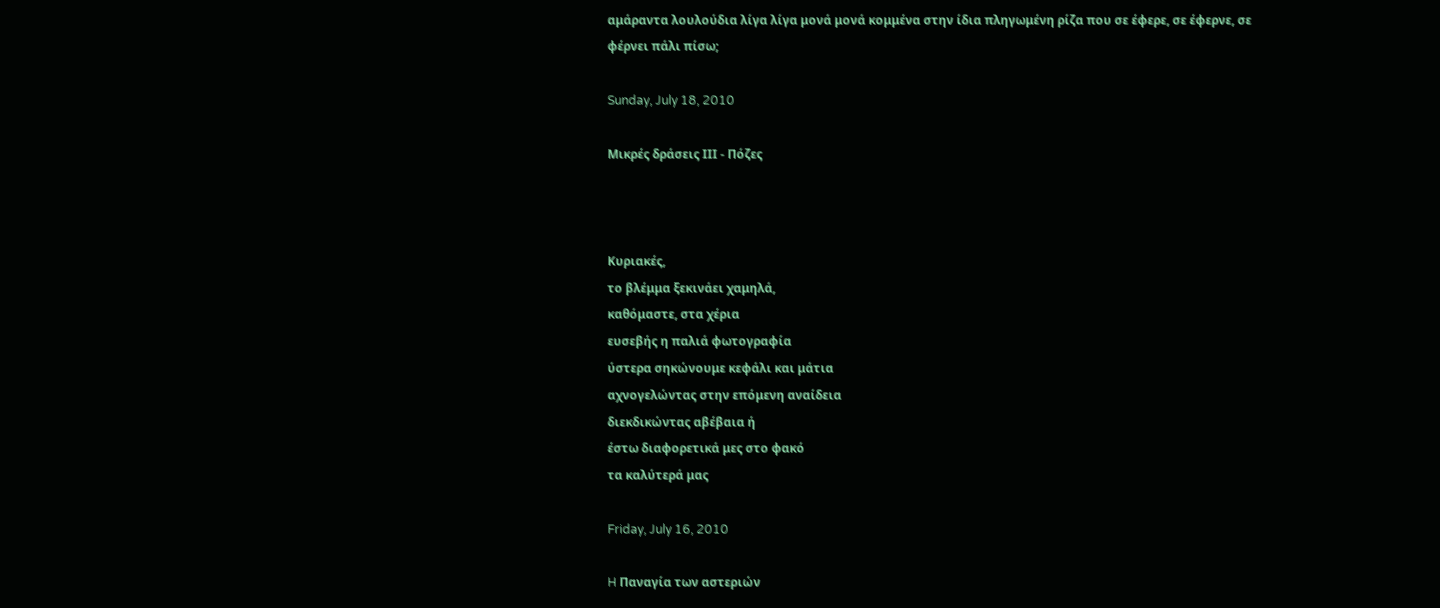αμάραντα λουλούδια λίγα λίγα μονά μονά κομμένα στην ίδια πληγωμένη ρίζα που σε έφερε, σε έφερνε, σε φέρνει πάλι πίσω;

Sunday, July 18, 2010

Μικρές δράσεις ΙΙΙ - Πόζες



Κυριακές,
το βλέμμα ξεκινάει χαμηλά,
καθόμαστε, στα χέρια
ευσεβής η παλιά φωτογραφία
ύστερα σηκώνουμε κεφάλι και μάτια
αχνογελώντας στην επόμενη αναίδεια
διεκδικώντας αβέβαια ή
έστω διαφορετικά μες στο φακό
τα καλύτερά μας

Friday, July 16, 2010

H Παναγία των αστεριών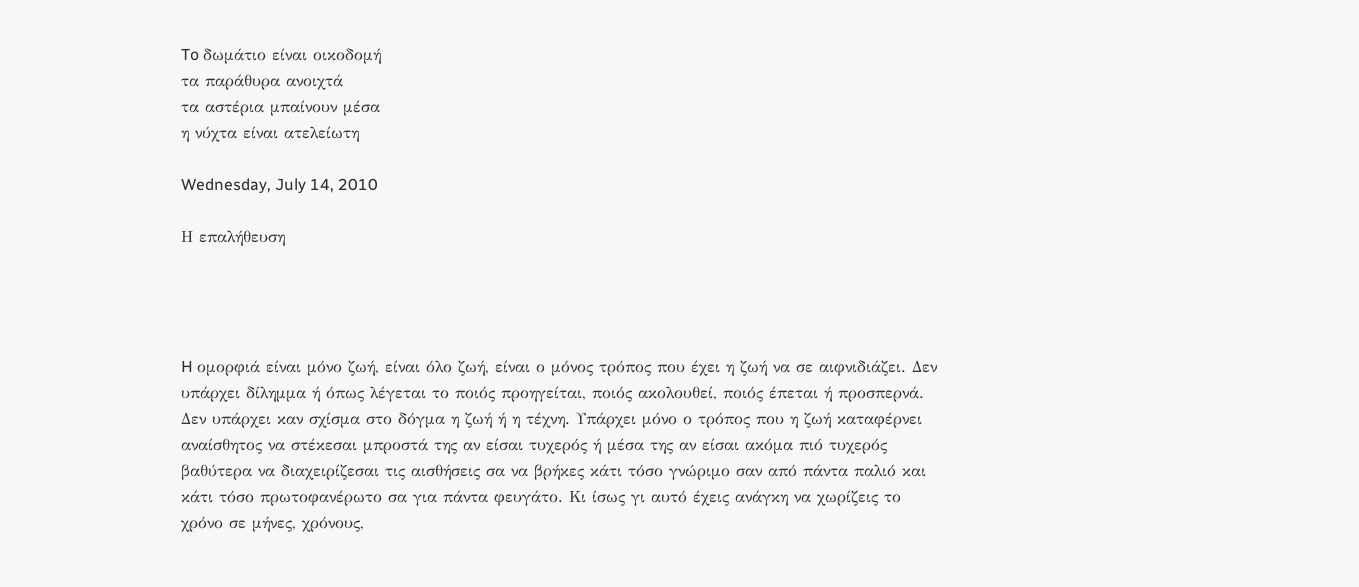To δωμάτιο είναι οικοδομή
τα παράθυρα ανοιχτά
τα αστέρια μπαίνουν μέσα
η νύχτα είναι ατελείωτη

Wednesday, July 14, 2010

Η επαλήθευση




H ομορφιά είναι μόνο ζωή, είναι όλο ζωή, είναι ο μόνος τρόπος που έχει η ζωή να σε αιφνιδιάζει. Δεν υπάρχει δίλημμα ή όπως λέγεται το ποιός προηγείται, ποιός ακολουθεί, ποιός έπεται ή προσπερνά. Δεν υπάρχει καν σχίσμα στο δόγμα η ζωή ή η τέχνη. Υπάρχει μόνο ο τρόπος που η ζωή καταφέρνει αναίσθητος να στέκεσαι μπροστά της αν είσαι τυχερός ή μέσα της αν είσαι ακόμα πιό τυχερός βαθύτερα να διαχειρίζεσαι τις αισθήσεις σα να βρήκες κάτι τόσο γνώριμο σαν από πάντα παλιό και κάτι τόσο πρωτοφανέρωτο σα για πάντα φευγάτο. Κι ίσως γι αυτό έχεις ανάγκη να χωρίζεις το χρόνο σε μήνες, χρόνους,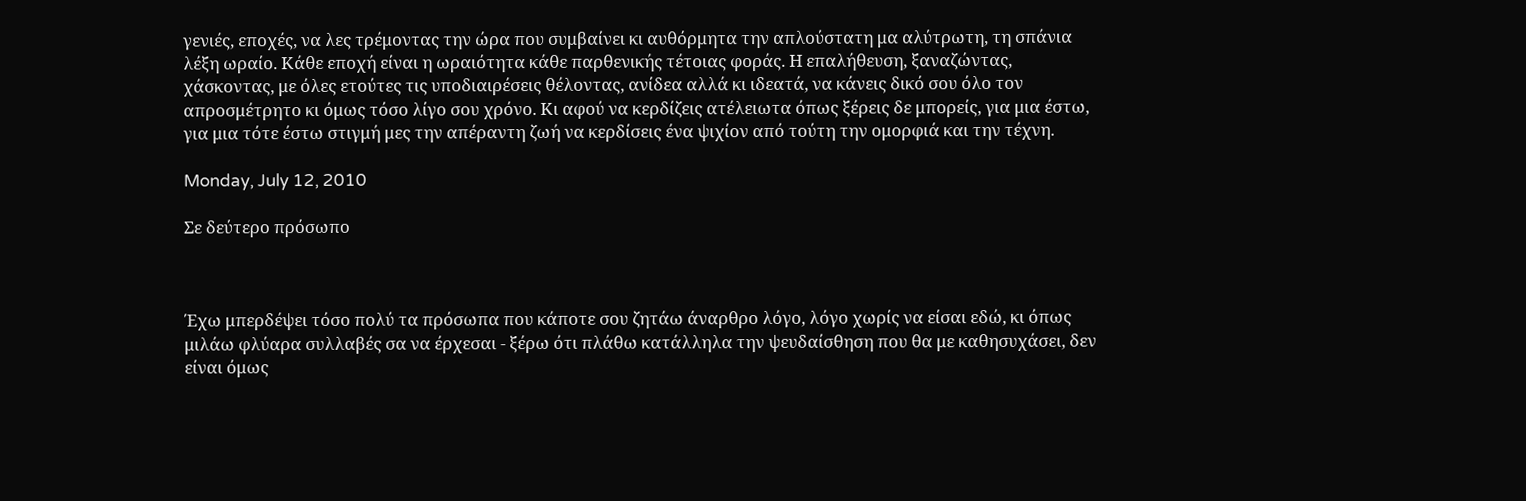γενιές, εποχές, να λες τρέμοντας την ώρα που συμβαίνει κι αυθόρμητα την απλούστατη μα αλύτρωτη, τη σπάνια λέξη ωραίο. Κάθε εποχή είναι η ωραιότητα κάθε παρθενικής τέτοιας φοράς. Η επαλήθευση, ξαναζώντας, χάσκοντας, με όλες ετούτες τις υποδιαιρέσεις θέλοντας, ανίδεα αλλά κι ιδεατά, να κάνεις δικό σου όλο τον απροσμέτρητο κι όμως τόσο λίγο σου χρόνο. Κι αφού να κερδίζεις ατέλειωτα όπως ξέρεις δε μπορείς, για μια έστω, για μια τότε έστω στιγμή μες την απέραντη ζωή να κερδίσεις ένα ψιχίον από τούτη την ομορφιά και την τέχνη.

Monday, July 12, 2010

Σε δεύτερο πρόσωπο



Έχω μπερδέψει τόσο πολύ τα πρόσωπα που κάποτε σου ζητάω άναρθρο λόγο, λόγο χωρίς να είσαι εδώ, κι όπως μιλάω φλύαρα συλλαβές σα να έρχεσαι - ξέρω ότι πλάθω κατάλληλα την ψευδαίσθηση που θα με καθησυχάσει, δεν είναι όμως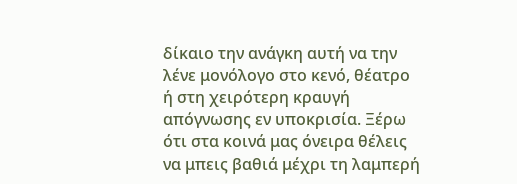δίκαιο την ανάγκη αυτή να την λένε μονόλογο στο κενό, θέατρο ή στη χειρότερη κραυγή απόγνωσης εν υποκρισία. Ξέρω ότι στα κοινά μας όνειρα θέλεις να μπεις βαθιά μέχρι τη λαμπερή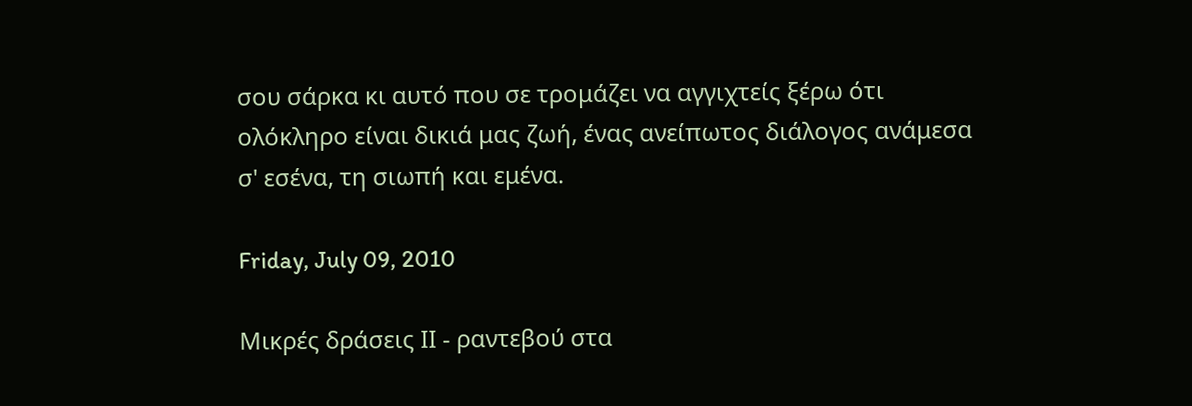σου σάρκα κι αυτό που σε τρομάζει να αγγιχτείς ξέρω ότι ολόκληρο είναι δικιά μας ζωή, ένας ανείπωτος διάλογος ανάμεσα σ' εσένα, τη σιωπή και εμένα.

Friday, July 09, 2010

Μικρές δράσεις ΙΙ - ραντεβού στα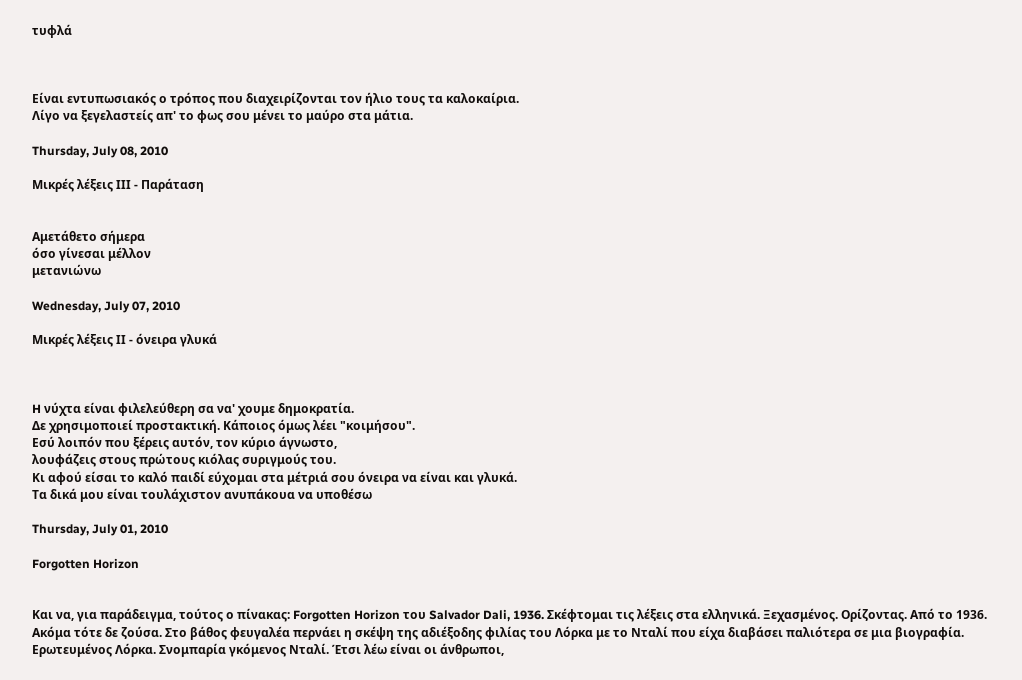τυφλά



Είναι εντυπωσιακός ο τρόπος που διαχειρίζονται τον ήλιο τους τα καλοκαίρια.
Λίγο να ξεγελαστείς απ' το φως σου μένει το μαύρο στα μάτια.

Thursday, July 08, 2010

Μικρές λέξεις ΙΙΙ - Παράταση


Αμετάθετο σήμερα
όσο γίνεσαι μέλλον
μετανιώνω

Wednesday, July 07, 2010

Μικρές λέξεις ΙΙ - όνειρα γλυκά



H νύχτα είναι φιλελεύθερη σα να' χουμε δημοκρατία.
Δε χρησιμοποιεί προστακτική. Κάποιος όμως λέει "κοιμήσου".
Εσύ λοιπόν που ξέρεις αυτόν, τον κύριο άγνωστο,
λουφάζεις στους πρώτους κιόλας συριγμούς του.
Κι αφού είσαι το καλό παιδί εύχομαι στα μέτριά σου όνειρα να είναι και γλυκά.
Τα δικά μου είναι τουλάχιστον ανυπάκουα να υποθέσω

Thursday, July 01, 2010

Forgotten Horizon


Και να, για παράδειγμα, τούτος ο πίνακας: Forgotten Horizon του Salvador Dali, 1936. Σκέφτομαι τις λέξεις στα ελληνικά. Ξεχασμένος. Ορίζοντας. Από το 1936. Ακόμα τότε δε ζούσα. Στο βάθος φευγαλέα περνάει η σκέψη της αδιέξοδης φιλίας του Λόρκα με το Νταλί που είχα διαβάσει παλιότερα σε μια βιογραφία. Ερωτευμένος Λόρκα. Σνομπαρία γκόμενος Νταλί. Έτσι λέω είναι οι άνθρωποι,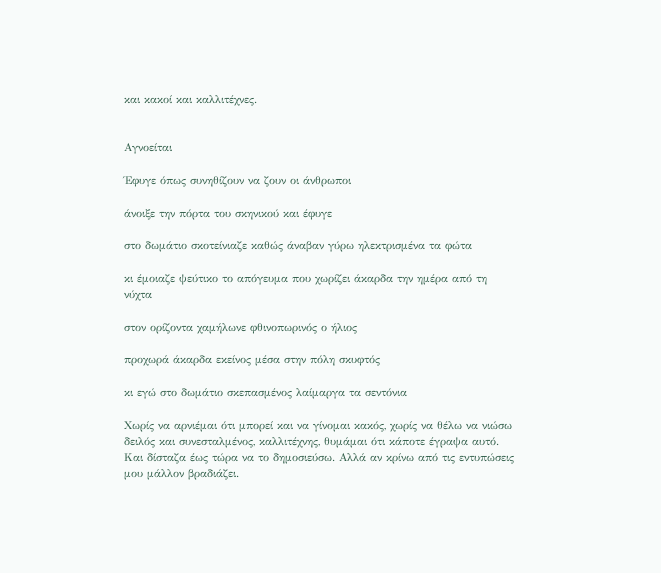και κακοί και καλλιτέχνες.


Αγνοείται

Έφυγε όπως συνηθίζουν να ζουν οι άνθρωποι

άνοιξε την πόρτα του σκηνικού και έφυγε

στο δωμάτιο σκοτείνιαζε καθώς άναβαν γύρω ηλεκτρισμένα τα φώτα

κι έμοιαζε ψεύτικο το απόγευμα που χωρίζει άκαρδα την ημέρα από τη νύχτα

στον ορίζοντα χαμήλωνε φθινοπωρινός ο ήλιος

προχωρά άκαρδα εκείνος μέσα στην πόλη σκυφτός

κι εγώ στο δωμάτιο σκεπασμένος λαίμαργα τα σεντόνια

Χωρίς να αρνιέμαι ότι μπορεί και να γίνομαι κακός, χωρίς να θέλω να νιώσω δειλός και συνεσταλμένος, καλλιτέχνης, θυμάμαι ότι κάποτε έγραψα αυτό. Και δίσταζα έως τώρα να το δημοσιεύσω. Αλλά αν κρίνω από τις εντυπώσεις μου μάλλον βραδιάζει.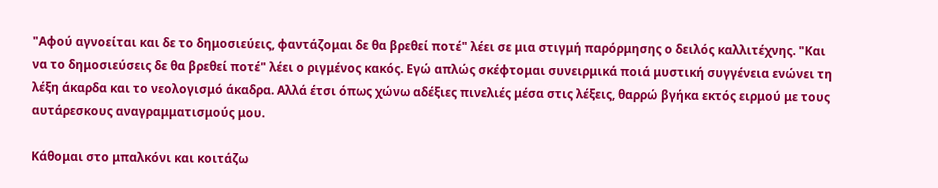"Αφού αγνοείται και δε το δημοσιεύεις, φαντάζομαι δε θα βρεθεί ποτέ" λέει σε μια στιγμή παρόρμησης ο δειλός καλλιτέχνης. "Και να το δημοσιεύσεις δε θα βρεθεί ποτέ" λέει ο ριγμένος κακός. Εγώ απλώς σκέφτομαι συνειρμικά ποιά μυστική συγγένεια ενώνει τη λέξη άκαρδα και το νεολογισμό άκαδρα. Αλλά έτσι όπως χώνω αδέξιες πινελιές μέσα στις λέξεις, θαρρώ βγήκα εκτός ειρμού με τους αυτάρεσκους αναγραμματισμούς μου.

Κάθομαι στο μπαλκόνι και κοιτάζω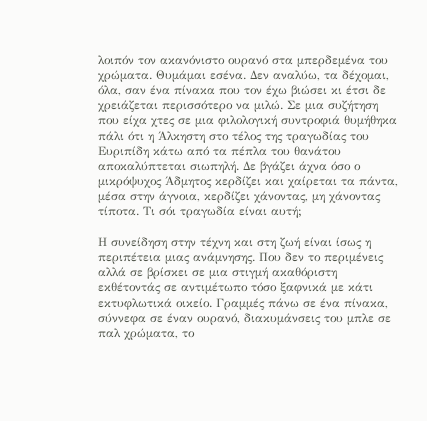λοιπόν τον ακανόνιστο ουρανό στα μπερδεμένα του χρώματα. Θυμάμαι εσένα. Δεν αναλύω, τα δέχομαι, όλα, σαν ένα πίνακα που τον έχω βιώσει κι έτσι δε χρειάζεται περισσότερο να μιλώ. Σε μια συζήτηση που είχα χτες σε μια φιλολογική συντροφιά θυμήθηκα πάλι ότι η Άλκηστη στο τέλος της τραγωδίας του Ευριπίδη κάτω από τα πέπλα του θανάτου αποκαλύπτεται σιωπηλή. Δε βγάζει άχνα όσο ο μικρόψυχος Άδμητος κερδίζει και χαίρεται τα πάντα, μέσα στην άγνοια, κερδίζει χάνοντας, μη χάνοντας τίποτα. Τι σόι τραγωδία είναι αυτή;

Η συνείδηση στην τέχνη και στη ζωή είναι ίσως η περιπέτεια μιας ανάμνησης. Που δεν το περιμένεις αλλά σε βρίσκει σε μια στιγμή ακαθόριστη εκθέτοντάς σε αντιμέτωπο τόσο ξαφνικά με κάτι εκτυφλωτικά οικείο. Γραμμές πάνω σε ένα πίνακα, σύννεφα σε έναν ουρανό, διακυμάνσεις του μπλε σε παλ χρώματα, το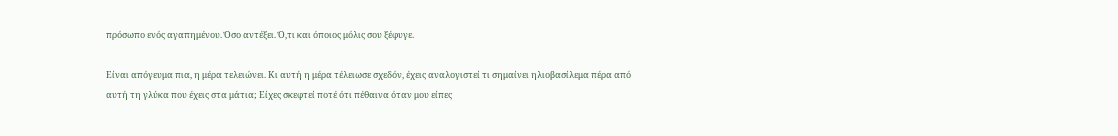πρόσωπο ενός αγαπημένου. Όσο αντέξει. Ό,τι και όποιος μόλις σου ξέφυγε.

Είναι απόγευμα πια, η μέρα τελειώνει. Κι αυτή η μέρα τέλειωσε σχεδόν, έχεις αναλογιστεί τι σημαίνει ηλιοβασίλεμα πέρα από αυτή τη γλύκα που έχεις στα μάτια; Είχες σκεφτεί ποτέ ότι πέθαινα όταν μου είπες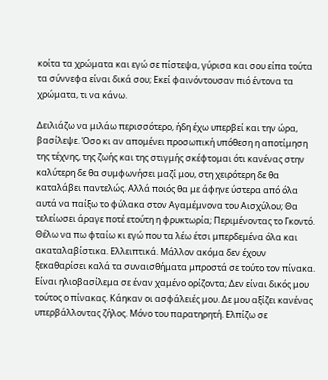κοίτα τα χρώματα και εγώ σε πίστεψα, γύρισα και σου είπα τούτα τα σύννεφα είναι δικά σου; Εκεί φαινόντουσαν πιό έντονα τα χρώματα, τι να κάνω.

Δειλιάζω να μιλάω περισσότερο, ήδη έχω υπερβεί και την ώρα, βασίλεψε. Όσο κι αν απομένει προσωπική υπόθεση η αποτίμηση της τέχνης, της ζωής και της στιγμής σκέφτομαι ότι κανένας στην καλύτερη δε θα συμφωνήσει μαζί μου, στη χειρότερη δε θα καταλάβει παντελώς. Αλλά ποιός θα με άφηνε ύστερα από όλα αυτά να παίξω το φύλακα στον Αγαμέμνονα του Αισχύλου; Θα τελείωσει άραγε ποτέ ετούτη η φρυκτωρία; Περιμένοντας το Γκοντό. Θέλω να πω φταίω κι εγώ που τα λέω έτσι μπερδεμένα όλα και ακαταλαβίστικα. Ελλειπτικά. Μάλλον ακόμα δεν έχουν ξεκαθαρίσει καλά τα συναισθήματα μπροστά σε τούτο τον πίνακα. Είναι ηλιοβασίλεμα σε έναν χαμένο ορίζοντα; Δεν είναι δικός μου τούτος ο πίνακας. Κάηκαν οι ασφάλειές μου. Δε μου αξίζει κανένας υπερβάλλοντας ζήλος. Μόνο του παρατηρητή. Ελπίζω σε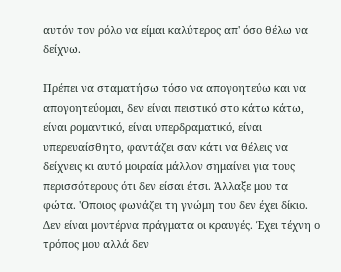αυτόν τον ρόλο να είμαι καλύτερος απ' όσο θέλω να δείχνω.

Πρέπει να σταματήσω τόσο να απογοητεύω και να απογοητεύομαι, δεν είναι πειστικό στο κάτω κάτω, είναι ρομαντικό, είναι υπερδραματικό, είναι υπερευαίσθητο, φαντάζει σαν κάτι να θέλεις να δείχνεις κι αυτό μοιραία μάλλον σημαίνει για τους περισσότερους ότι δεν είσαι έτσι. Άλλαξε μου τα φώτα. 'Οποιος φωνάζει τη γνώμη του δεν έχει δίκιο. Δεν είναι μοντέρνα πράγματα οι κραυγές. Έχει τέχνη ο τρόπος μου αλλά δεν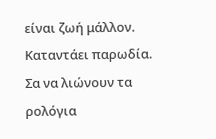είναι ζωή μάλλον. Καταντάει παρωδία. Σα να λιώνουν τα ρολόγια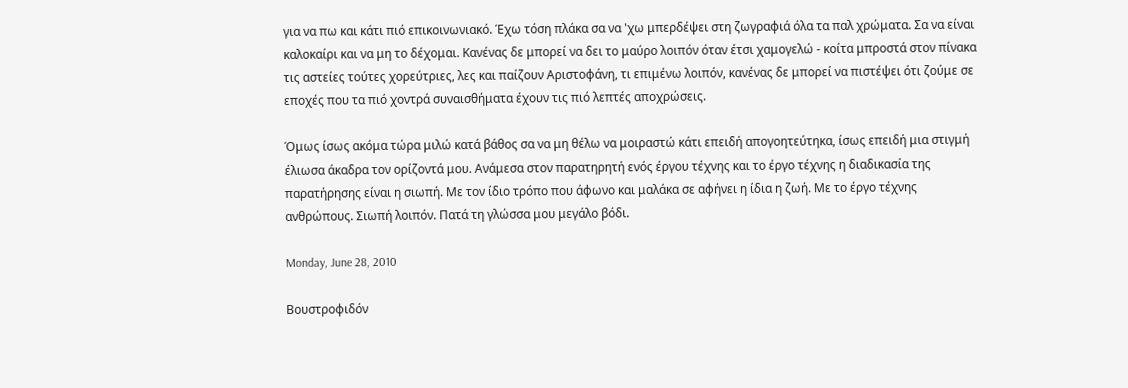για να πω και κάτι πιό επικοινωνιακό. Έχω τόση πλάκα σα να 'χω μπερδέψει στη ζωγραφιά όλα τα παλ χρώματα. Σα να είναι καλοκαίρι και να μη το δέχομαι. Κανένας δε μπορεί να δει το μαύρο λοιπόν όταν έτσι χαμογελώ - κοίτα μπροστά στον πίνακα τις αστείες τούτες χορεύτριες, λες και παίζουν Αριστοφάνη, τι επιμένω λοιπόν, κανένας δε μπορεί να πιστέψει ότι ζούμε σε εποχές που τα πιό χοντρά συναισθήματα έχουν τις πιό λεπτές αποχρώσεις.

Όμως ίσως ακόμα τώρα μιλώ κατά βάθος σα να μη θέλω να μοιραστώ κάτι επειδή απογοητεύτηκα, ίσως επειδή μια στιγμή έλιωσα άκαδρα τον ορίζοντά μου. Ανάμεσα στον παρατηρητή ενός έργου τέχνης και το έργο τέχνης η διαδικασία της παρατήρησης είναι η σιωπή. Με τον ίδιο τρόπο που άφωνο και μαλάκα σε αφήνει η ίδια η ζωή. Με το έργο τέχνης ανθρώπους. Σιωπή λοιπόν. Πατά τη γλώσσα μου μεγάλο βόδι.

Monday, June 28, 2010

Βουστροφιδόν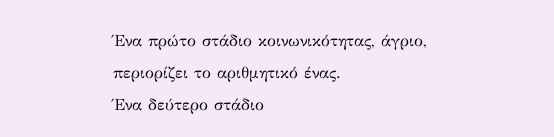Ένα πρώτο στάδιο κοινωνικότητας, άγριο, περιορίζει το αριθμητικό ένας.
Ένα δεύτερο στάδιο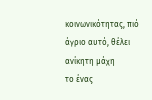κοινωνικότητας, πιό άγριο αυτό, θέλει ανίκητη μάχη
το ένας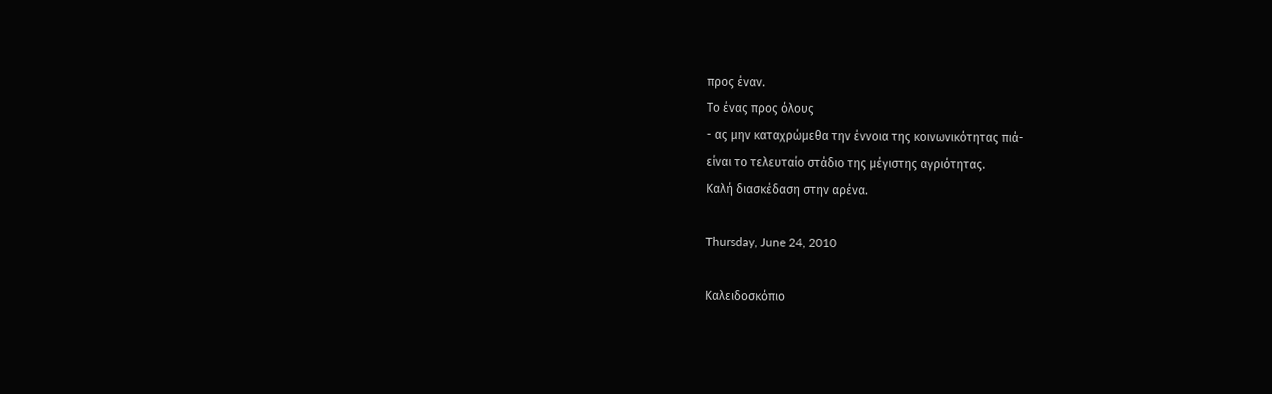προς έναν.
Το ένας προς όλους
- ας μην καταχρώμεθα την έννοια της κοινωνικότητας πιά-
είναι το τελευταίο στάδιο της μέγιστης αγριότητας.
Καλή διασκέδαση στην αρένα.

Thursday, June 24, 2010

Καλειδοσκόπιο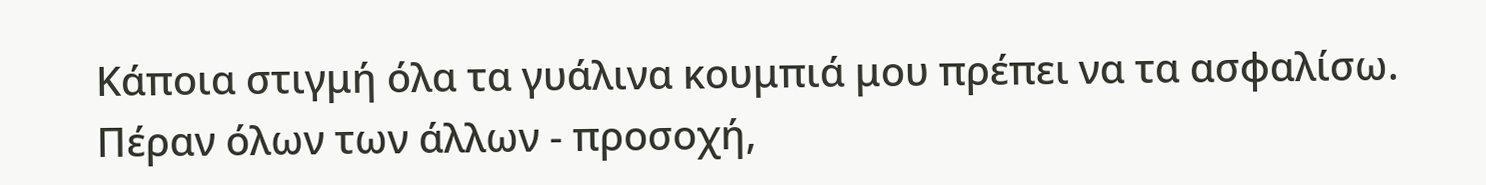Κάποια στιγμή όλα τα γυάλινα κουμπιά μου πρέπει να τα ασφαλίσω. Πέραν όλων των άλλων - προσοχή,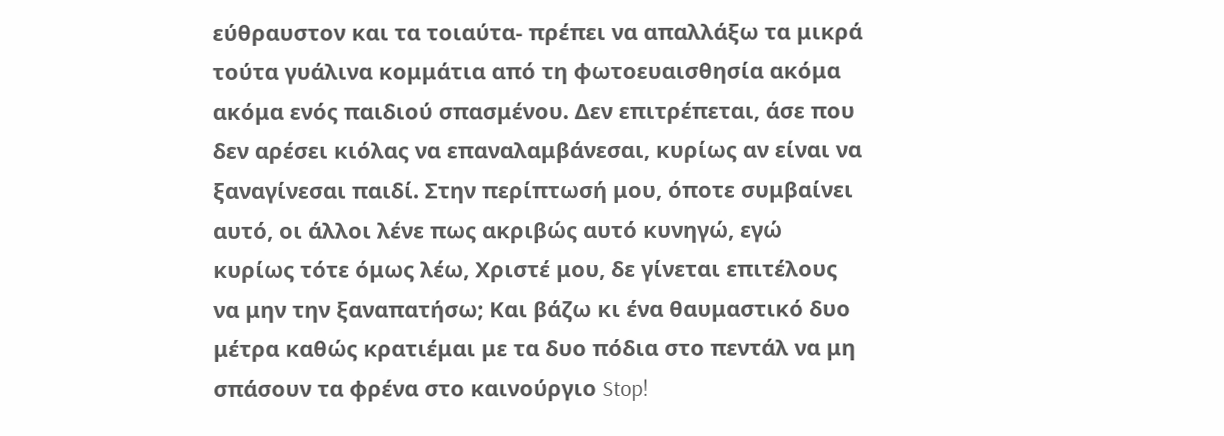εύθραυστον και τα τοιαύτα- πρέπει να απαλλάξω τα μικρά τούτα γυάλινα κομμάτια από τη φωτοευαισθησία ακόμα ακόμα ενός παιδιού σπασμένου. Δεν επιτρέπεται, άσε που δεν αρέσει κιόλας να επαναλαμβάνεσαι, κυρίως αν είναι να ξαναγίνεσαι παιδί. Στην περίπτωσή μου, όποτε συμβαίνει αυτό, οι άλλοι λένε πως ακριβώς αυτό κυνηγώ, εγώ κυρίως τότε όμως λέω, Χριστέ μου, δε γίνεται επιτέλους να μην την ξαναπατήσω; Και βάζω κι ένα θαυμαστικό δυο μέτρα καθώς κρατιέμαι με τα δυο πόδια στο πεντάλ να μη σπάσουν τα φρένα στο καινούργιο Stop!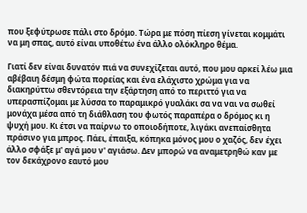που ξεφύτρωσε πάλι στο δρόμο. Τώρα με πόση πίεση γίνεται κομμάτι να μη σπας, αυτό είναι υποθέτω ένα άλλο ολόκληρο θέμα.

Γιατί δεν είναι δυνατόν πιά να συνεχίζεται αυτό, που μου αρκεί λέω μια αβέβαιη δέσμη φώτα πορείας και ένα ελάχιστο χρώμα για να διακηρύττω σθεντόρεια την εξάρτηση από το περιττό για να υπερασπίζομαι με λύσσα το παραμικρό γυαλάκι σα να ναι να σωθεί μονάχα μέσα από τη διάθλαση του φωτός παραπέρα ο δρόμος κι η ψυχή μου. Κι έτσι να παίρνω το οποιοδήποτε, λιγάκι ανεπαίσθητα πράσινο για μπρος. Πάει, έπαιξα, κόπηκα μόνος μου ο χαζός, δεν έχει άλλο σφάξε μ' αγά μου ν' αγιάσω. Δεν μπορώ να αναμετρηθώ καν με τον δεκάχρονο εαυτό μου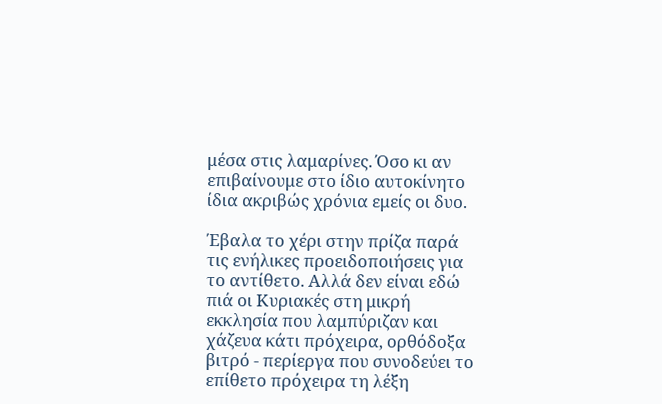μέσα στις λαμαρίνες. Όσο κι αν επιβαίνουμε στο ίδιο αυτοκίνητο ίδια ακριβώς χρόνια εμείς οι δυο.

Έβαλα το χέρι στην πρίζα παρά τις ενήλικες προειδοποιήσεις για το αντίθετο. Αλλά δεν είναι εδώ πιά οι Κυριακές στη μικρή εκκλησία που λαμπύριζαν και χάζευα κάτι πρόχειρα, ορθόδοξα βιτρό - περίεργα που συνοδεύει το επίθετο πρόχειρα τη λέξη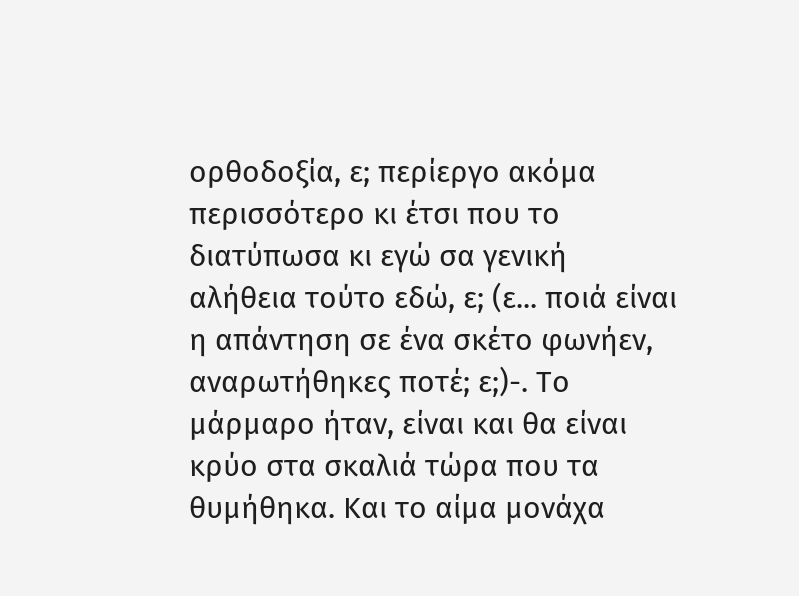ορθοδοξία, ε; περίεργο ακόμα περισσότερο κι έτσι που το διατύπωσα κι εγώ σα γενική αλήθεια τούτο εδώ, ε; (ε... ποιά είναι η απάντηση σε ένα σκέτο φωνήεν, αναρωτήθηκες ποτέ; ε;)-. Το μάρμαρο ήταν, είναι και θα είναι κρύο στα σκαλιά τώρα που τα θυμήθηκα. Και το αίμα μονάχα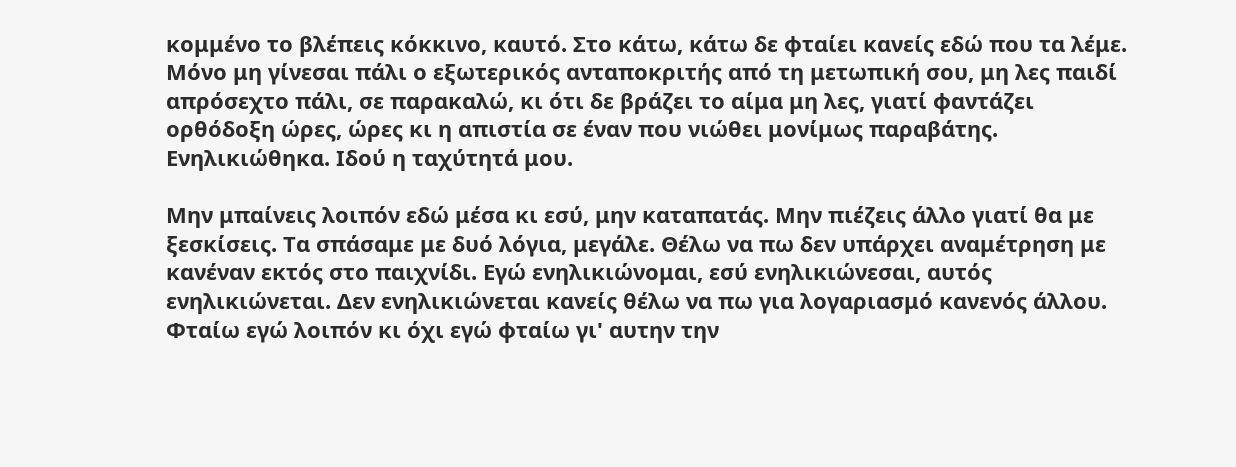κομμένο το βλέπεις κόκκινο, καυτό. Στο κάτω, κάτω δε φταίει κανείς εδώ που τα λέμε. Μόνο μη γίνεσαι πάλι ο εξωτερικός ανταποκριτής από τη μετωπική σου, μη λες παιδί απρόσεχτο πάλι, σε παρακαλώ, κι ότι δε βράζει το αίμα μη λες, γιατί φαντάζει ορθόδοξη ώρες, ώρες κι η απιστία σε έναν που νιώθει μονίμως παραβάτης. Ενηλικιώθηκα. Ιδού η ταχύτητά μου.

Μην μπαίνεις λοιπόν εδώ μέσα κι εσύ, μην καταπατάς. Μην πιέζεις άλλο γιατί θα με ξεσκίσεις. Τα σπάσαμε με δυό λόγια, μεγάλε. Θέλω να πω δεν υπάρχει αναμέτρηση με κανέναν εκτός στο παιχνίδι. Εγώ ενηλικιώνομαι, εσύ ενηλικιώνεσαι, αυτός ενηλικιώνεται. Δεν ενηλικιώνεται κανείς θέλω να πω για λογαριασμό κανενός άλλου. Φταίω εγώ λοιπόν κι όχι εγώ φταίω γι' αυτην την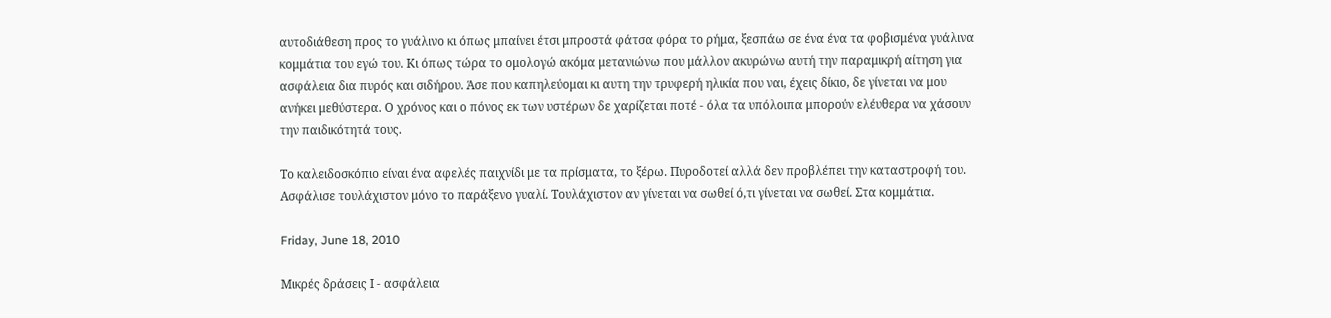αυτοδιάθεση προς το γυάλινο κι όπως μπαίνει έτσι μπροστά φάτσα φόρα το ρήμα, ξεσπάω σε ένα ένα τα φοβισμένα γυάλινα κομμάτια του εγώ του. Κι όπως τώρα το ομολογώ ακόμα μετανιώνω που μάλλον ακυρώνω αυτή την παραμικρή αίτηση για ασφάλεια δια πυρός και σιδήρου. Άσε που καπηλεύομαι κι αυτη την τρυφερή ηλικία που ναι, έχεις δίκιο, δε γίνεται να μου ανήκει μεθύστερα. Ο χρόνος και ο πόνος εκ των υστέρων δε χαρίζεται ποτέ - όλα τα υπόλοιπα μπορούν ελέυθερα να χάσουν την παιδικότητά τους.

Το καλειδοσκόπιο είναι ένα αφελές παιχνίδι με τα πρίσματα, το ξέρω. Πυροδοτεί αλλά δεν προβλέπει την καταστροφή του. Ασφάλισε τουλάχιστον μόνο το παράξενο γυαλί. Τουλάχιστον αν γίνεται να σωθεί ό,τι γίνεται να σωθεί. Στα κομμάτια.

Friday, June 18, 2010

Μικρές δράσεις Ι - ασφάλεια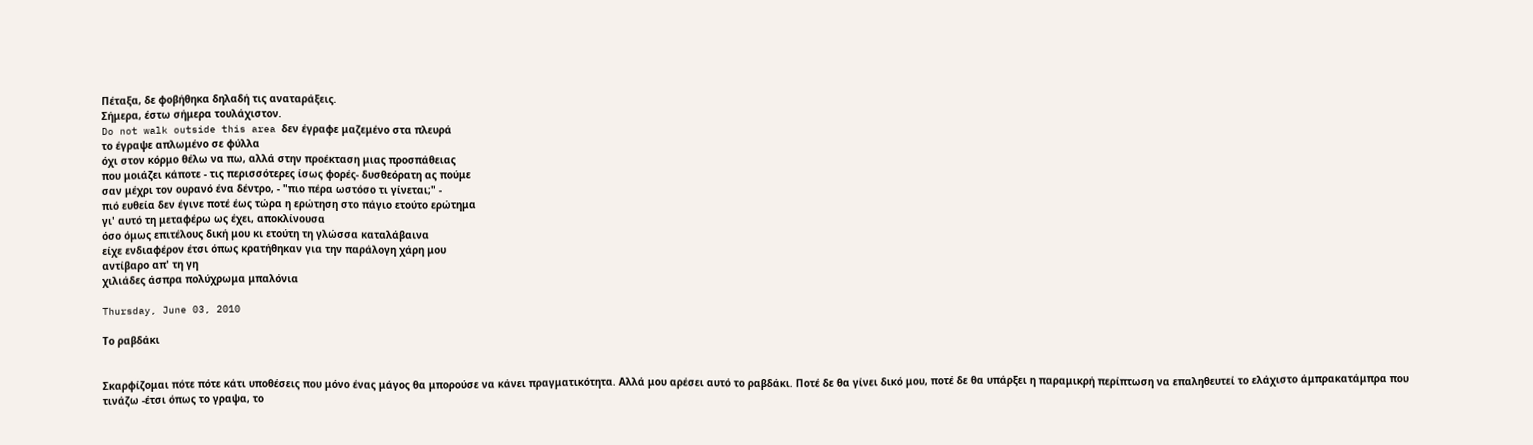Πέταξα, δε φοβήθηκα δηλαδή τις αναταράξεις.
Σήμερα, έστω σήμερα τουλάχιστον.
Do not walk outside this area δεν έγραφε μαζεμένο στα πλευρά
το έγραψε απλωμένο σε φύλλα
όχι στον κόρμο θέλω να πω, αλλά στην προέκταση μιας προσπάθειας
που μοιάζει κάποτε - τις περισσότερες ίσως φορές- δυσθεόρατη ας πούμε
σαν μέχρι τον ουρανό ένα δέντρο, - "πιο πέρα ωστόσο τι γίνεται;" -
πιό ευθεία δεν έγινε ποτέ έως τώρα η ερώτηση στο πάγιο ετούτο ερώτημα
γι' αυτό τη μεταφέρω ως έχει, αποκλίνουσα
όσο όμως επιτέλους δική μου κι ετούτη τη γλώσσα καταλάβαινα
είχε ενδιαφέρον έτσι όπως κρατήθηκαν για την παράλογη χάρη μου
αντίβαρο απ' τη γη
χιλιάδες άσπρα πολύχρωμα μπαλόνια

Thursday, June 03, 2010

Το ραβδάκι


Σκαρφίζομαι πότε πότε κάτι υποθέσεις που μόνο ένας μάγος θα μπορούσε να κάνει πραγματικότητα. Αλλά μου αρέσει αυτό το ραβδάκι. Ποτέ δε θα γίνει δικό μου, ποτέ δε θα υπάρξει η παραμικρή περίπτωση να επαληθευτεί το ελάχιστο άμπρακατάμπρα που τινάζω -έτσι όπως το γραψα, το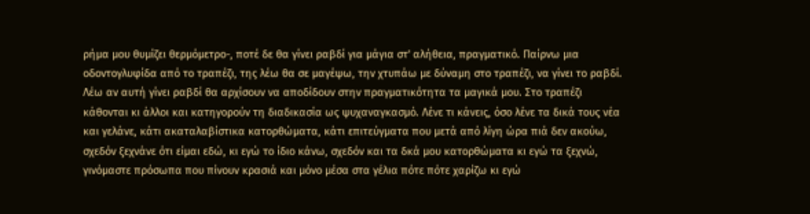ρήμα μου θυμίζει θερμόμετρο-, ποτέ δε θα γίνει ραβδί για μάγια στ' αλήθεια, πραγματικό. Παίρνω μια οδοντογλυφίδα από το τραπέζι, της λέω θα σε μαγέψω, την χτυπάω με δύναμη στο τραπέζι, να γίνει το ραβδί. Λέω αν αυτή γίνει ραβδί θα αρχίσουν να αποδίδουν στην πραγματικότητα τα μαγικά μου. Στο τραπέζι κάθονται κι άλλοι και κατηγορούν τη διαδικασία ως ψυχαναγκασμό. Λένε τι κάνεις, όσο λένε τα δικά τους νέα και γελάνε, κάτι ακαταλαβίστικα κατορθώματα, κάτι επιτεύγματα που μετά από λίγη ώρα πιά δεν ακούω, σχεδόν ξεχνάνε ότι είμαι εδώ, κι εγώ το ίδιο κάνω, σχεδόν και τα δκά μου κατορθώματα κι εγώ τα ξεχνώ, γινόμαστε πρόσωπα που πίνουν κρασιά και μόνο μέσα στα γέλια πότε πότε χαρίζω κι εγώ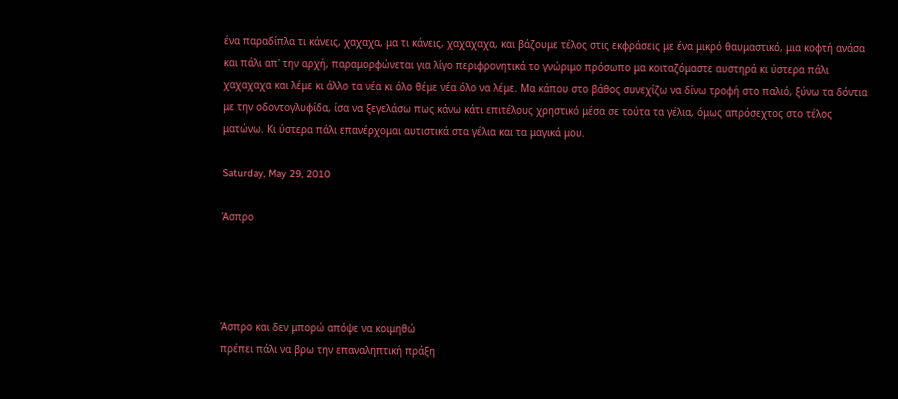ένα παραδίπλα τι κάνεις, χαχαχα, μα τι κάνεις, χαχαχαχα, και βάζουμε τέλος στις εκφράσεις με ένα μικρό θαυμαστικό, μια κοφτή ανάσα και πάλι απ' την αρχή, παραμορφώνεται για λίγο περιφρονητικά το γνώριμο πρόσωπο μα κοιταζόμαστε αυστηρά κι ύστερα πάλι χαχαχαχα και λέμε κι άλλο τα νέα κι όλο θέμε νέα όλο να λέμε. Μα κάπου στο βάθος συνεχίζω να δίνω τροφή στο παλιό, ξύνω τα δόντια με την οδοντογλυφίδα, ίσα να ξεγελάσω πως κάνω κάτι επιτέλους χρηστικό μέσα σε τούτα τα γέλια, όμως απρόσεχτος στο τέλος ματώνω. Κι ύστερα πάλι επανέρχομαι αυτιστικά στα γέλια και τα μαγικά μου.

Saturday, May 29, 2010

Άσπρο




Άσπρο και δεν μπορώ απόψε να κοιμηθώ
πρέπει πάλι να βρω την επαναληπτική πράξη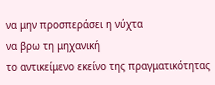να μην προσπεράσει η νύχτα
να βρω τη μηχανική
το αντικείμενο εκείνο της πραγματικότητας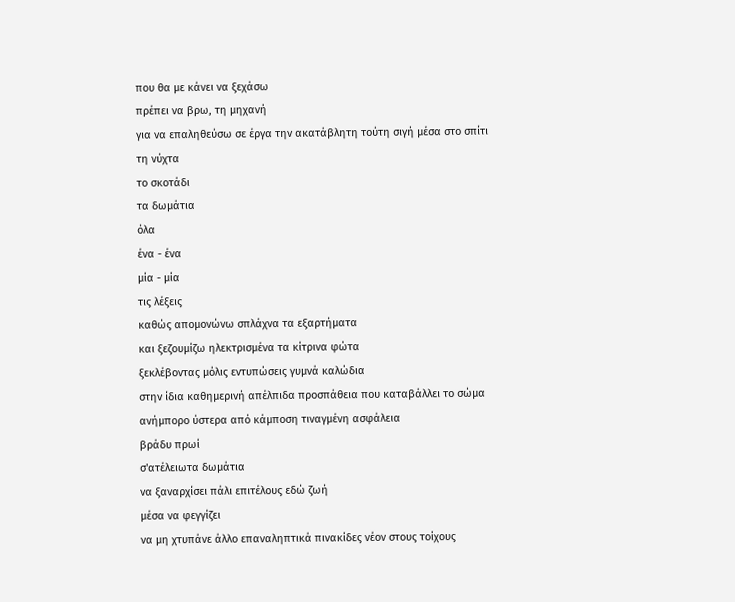που θα με κάνει να ξεχάσω
πρέπει να βρω, τη μηχανή
για να επαληθεύσω σε έργα την ακατάβλητη τούτη σιγή μέσα στο σπίτι
τη νύχτα
το σκοτάδι
τα δωμάτια
όλα
ένα - ένα
μία - μία
τις λέξεις
καθώς απομονώνω σπλάχνα τα εξαρτήματα
και ξεζουμίζω ηλεκτρισμένα τα κίτρινα φώτα
ξεκλέβοντας μόλις εντυπώσεις γυμνά καλώδια
στην ίδια καθημερινή απέλπιδα προσπάθεια που καταβάλλει το σώμα
ανήμπορο ύστερα από κάμποση τιναγμένη ασφάλεια
βράδυ πρωί
σ'ατέλειωτα δωμάτια
να ξαναρχίσει πάλι επιτέλους εδώ ζωή
μέσα να φεγγίζει
να μη χτυπάνε άλλο επαναληπτικά πινακίδες νέον στους τοίχους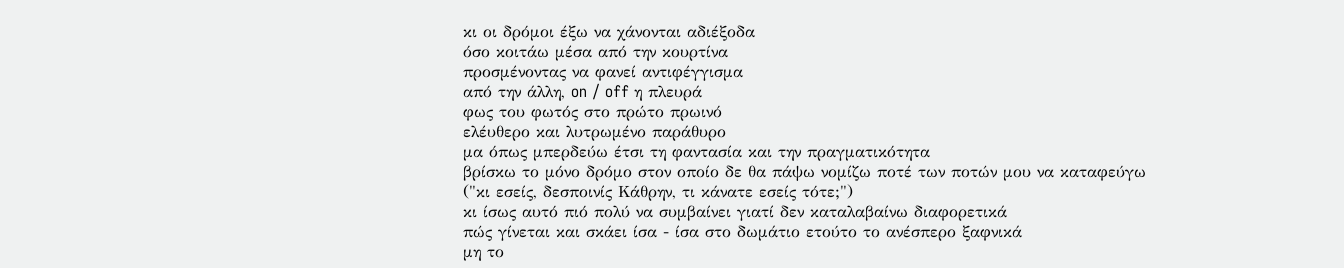κι οι δρόμοι έξω να χάνονται αδιέξοδα
όσο κοιτάω μέσα από την κουρτίνα
προσμένοντας να φανεί αντιφέγγισμα
από την άλλη, on / off η πλευρά
φως του φωτός στο πρώτο πρωινό
ελέυθερο και λυτρωμένο παράθυρο
μα όπως μπερδεύω έτσι τη φαντασία και την πραγματικότητα
βρίσκω το μόνο δρόμο στον οποίο δε θα πάψω νομίζω ποτέ των ποτών μου να καταφεύγω
("κι εσείς, δεσποινίς Κάθρην, τι κάνατε εσείς τότε;")
κι ίσως αυτό πιό πολύ να συμβαίνει γιατί δεν καταλαβαίνω διαφορετικά
πώς γίνεται και σκάει ίσα - ίσα στο δωμάτιο ετούτο το ανέσπερο ξαφνικά
μη το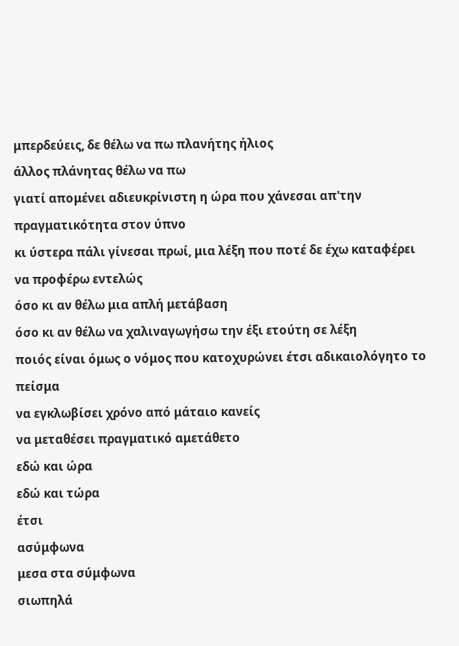μπερδεύεις, δε θέλω να πω πλανήτης ήλιος
άλλος πλάνητας θέλω να πω
γιατί απομένει αδιευκρίνιστη η ώρα που χάνεσαι απ'την πραγματικότητα στον ύπνο
κι ύστερα πάλι γίνεσαι πρωί, μια λέξη που ποτέ δε έχω καταφέρει να προφέρω εντελώς
όσο κι αν θέλω μια απλή μετάβαση
όσο κι αν θέλω να χαλιναγωγήσω την έξι ετούτη σε λέξη
ποιός είναι όμως ο νόμος που κατοχυρώνει έτσι αδικαιολόγητο το πείσμα
να εγκλωβίσει χρόνο από μάταιο κανείς
να μεταθέσει πραγματικό αμετάθετο
εδώ και ώρα
εδώ και τώρα
έτσι
ασύμφωνα
μεσα στα σύμφωνα
σιωπηλά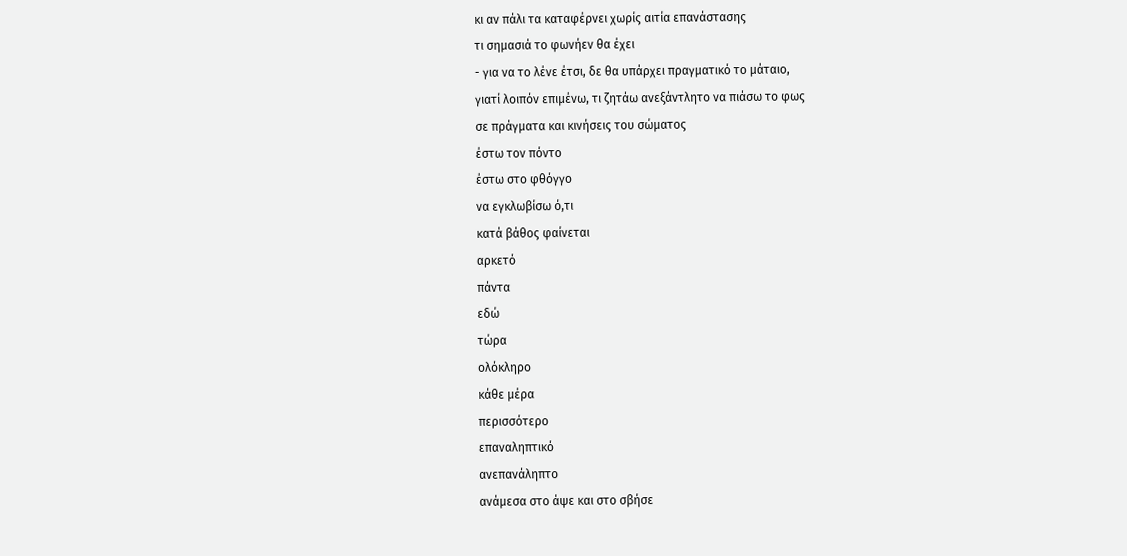κι αν πάλι τα καταφέρνει χωρίς αιτία επανάστασης
τι σημασιά το φωνήεν θα έχει
- για να το λένε έτσι, δε θα υπάρχει πραγματικό το μάταιο,
γιατί λοιπόν επιμένω, τι ζητάω ανεξάντλητο να πιάσω το φως
σε πράγματα και κινήσεις του σώματος
έστω τον πόντο
έστω στο φθόγγο
να εγκλωβίσω ό,τι
κατά βάθος φαίνεται
αρκετό
πάντα
εδώ
τώρα
ολόκληρο
κάθε μέρα
περισσότερο
επαναληπτικό
ανεπανάληπτο
ανάμεσα στο άψε και στο σβήσε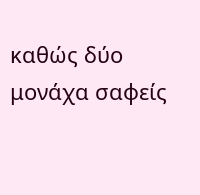καθώς δύο μονάχα σαφείς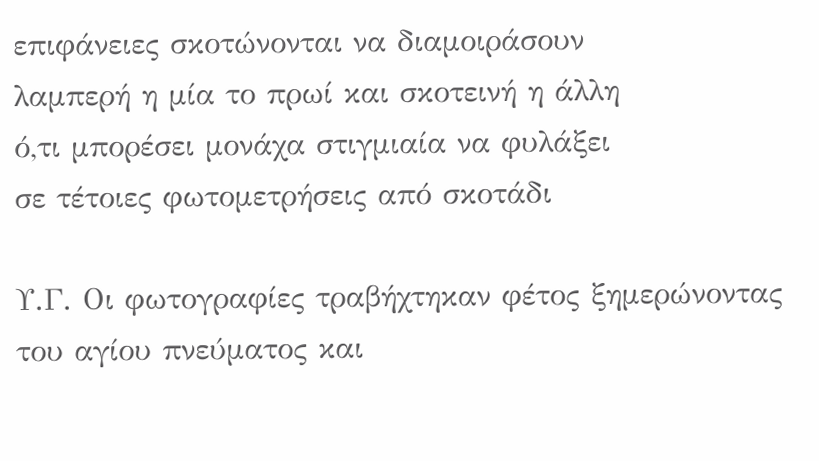επιφάνειες σκοτώνονται να διαμοιράσουν
λαμπερή η μία το πρωί και σκοτεινή η άλλη
ό,τι μπορέσει μονάχα στιγμιαία να φυλάξει
σε τέτοιες φωτομετρήσεις από σκοτάδι

Υ.Γ. Οι φωτογραφίες τραβήχτηκαν φέτος ξημερώνοντας του αγίου πνεύματος και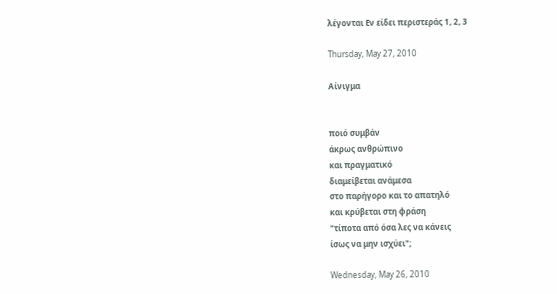λέγονται Εν είδει περιστεράς 1, 2, 3

Thursday, May 27, 2010

Αίνιγμα


ποιό συμβάν
άκρως ανθρώπινο
και πραγματικό
διαμείβεται ανάμεσα
στο παρήγορο και το απατηλό
και κρύβεται στη φράση
"τίποτα από όσα λες να κάνεις
ίσως να μην ισχύει";

Wednesday, May 26, 2010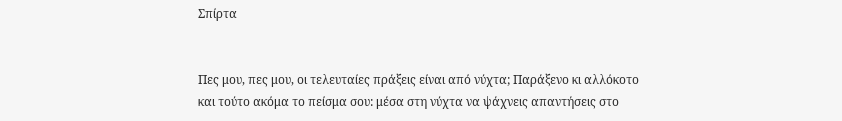Σπίρτα


Πες μου, πες μου, οι τελευταίες πράξεις είναι από νύχτα; Παράξενο κι αλλόκοτο και τούτο ακόμα το πείσμα σου: μέσα στη νύχτα να ψάχνεις απαντήσεις στο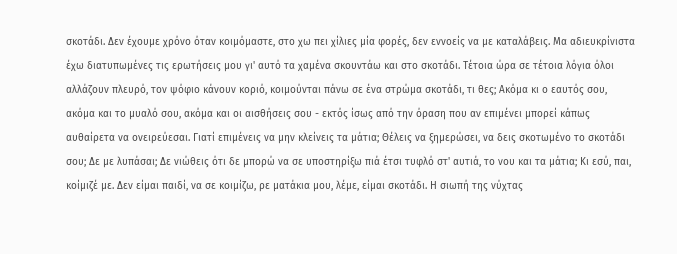σκοτάδι. Δεν έχουμε χρόνο όταν κοιμόμαστε, στο χω πει χίλιες μία φορές, δεν εννοείς να με καταλάβεις. Μα αδιευκρίνιστα έχω διατυπωμένες τις ερωτήσεις μου γι' αυτό τα χαμένα σκουντάω και στο σκοτάδι. Τέτοια ώρα σε τέτοια λόγια όλοι αλλάζουν πλευρό, τον ψόφιο κάνουν κοριό, κοιμούνται πάνω σε ένα στρώμα σκοτάδι, τι θες; Ακόμα κι ο εαυτός σου, ακόμα και το μυαλό σου, ακόμα και οι αισθήσεις σου - εκτός ίσως από την όραση που αν επιμένει μπορεί κάπως αυθαίρετα να ονειρεύεσαι. Γιατί επιμένεις να μην κλείνεις τα μάτια; Θέλεις να ξημερώσει, να δεις σκοτωμένο το σκοτάδι σου; Δε με λυπάσαι; Δε νιώθεις ότι δε μπορώ να σε υποστηρίξω πιά έτσι τυφλό στ' αυτιά, το νου και τα μάτια; Κι εσύ, παι, κοίμιζέ με. Δεν είμαι παιδί, να σε κοιμίζω, ρε ματάκια μου, λέμε, είμαι σκοτάδι. Η σιωπή της νύχτας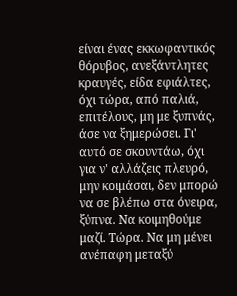είναι ένας εκκωφαντικός θόρυβος, ανεξάντλητες κραυγές, είδα εφιάλτες, όχι τώρα, από παλιά, επιτέλους, μη με ξυπνάς, άσε να ξημερώσει. Γι' αυτό σε σκουντάω, όχι για ν' αλλάζεις πλευρό, μην κοιμάσαι, δεν μπορώ να σε βλέπω στα όνειρα, ξύπνα. Να κοιμηθούμε μαζί. Τώρα. Να μη μένει ανέπαφη μεταξύ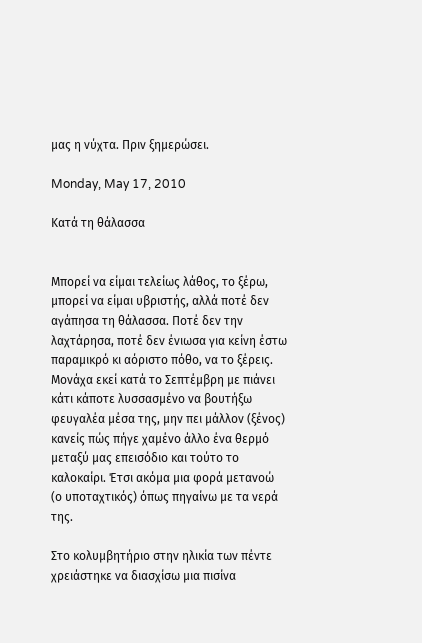μας η νύχτα. Πριν ξημερώσει.

Monday, May 17, 2010

Κατά τη θάλασσα


Μπορεί να είμαι τελείως λάθος, το ξέρω, μπορεί να είμαι υβριστής, αλλά ποτέ δεν αγάπησα τη θάλασσα. Ποτέ δεν την λαχτάρησα, ποτέ δεν ένιωσα για κείνη έστω παραμικρό κι αόριστο πόθο, να το ξέρεις. Μονάχα εκεί κατά το Σεπτέμβρη με πιάνει κάτι κάποτε λυσσασμένο να βουτήξω φευγαλέα μέσα της, μην πει μάλλον (ξένος) κανείς πώς πήγε χαμένο άλλο ένα θερμό μεταξύ μας επεισόδιο και τούτο το καλοκαίρι. Έτσι ακόμα μια φορά μετανοώ (ο υποταχτικός) όπως πηγαίνω με τα νερά της.

Στο κολυμβητήριο στην ηλικία των πέντε χρειάστηκε να διασχίσω μια πισίνα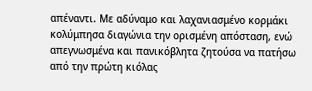απέναντι. Με αδύναμο και λαχανιασμένο κορμάκι κολύμπησα διαγώνια την ορισμένη απόσταση, ενώ απεγνωσμένα και πανικόβλητα ζητούσα να πατήσω από την πρώτη κιόλας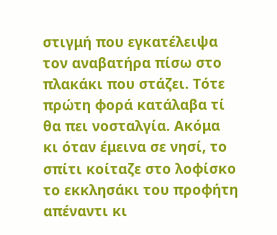στιγμή που εγκατέλειψα τον αναβατήρα πίσω στο πλακάκι που στάζει. Τότε πρώτη φορά κατάλαβα τί θα πει νοσταλγία. Ακόμα κι όταν έμεινα σε νησί, το σπίτι κοίταζε στο λοφίσκο το εκκλησάκι του προφήτη απέναντι κι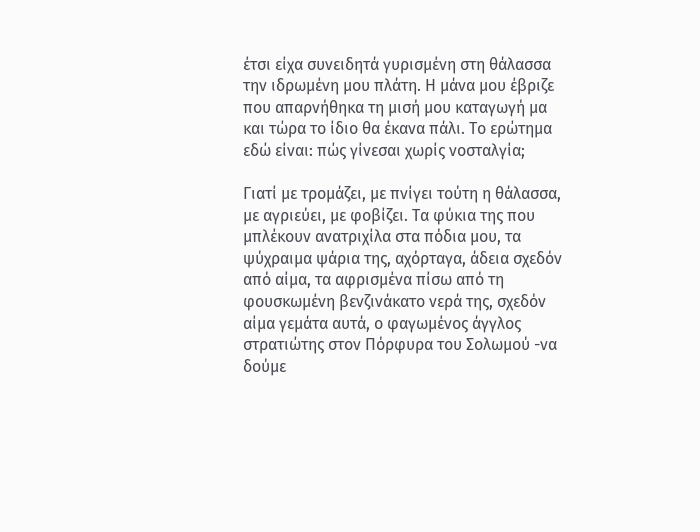έτσι είχα συνειδητά γυρισμένη στη θάλασσα την ιδρωμένη μου πλάτη. Η μάνα μου έβριζε που απαρνήθηκα τη μισή μου καταγωγή μα και τώρα το ίδιο θα έκανα πάλι. Το ερώτημα εδώ είναι: πώς γίνεσαι χωρίς νοσταλγία;

Γιατί με τρομάζει, με πνίγει τούτη η θάλασσα, με αγριεύει, με φοβίζει. Τα φύκια της που μπλέκουν ανατριχίλα στα πόδια μου, τα ψύχραιμα ψάρια της, αχόρταγα, άδεια σχεδόν από αίμα, τα αφρισμένα πίσω από τη φουσκωμένη βενζινάκατο νερά της, σχεδόν αίμα γεμάτα αυτά, ο φαγωμένος άγγλος στρατιώτης στον Πόρφυρα του Σολωμού -να δούμε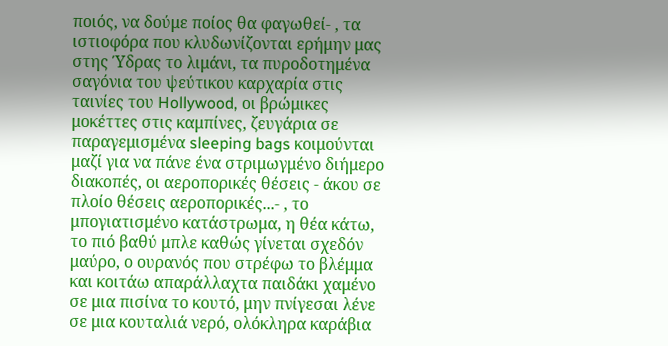ποιός, να δούμε ποίος θα φαγωθεί- , τα ιστιοφόρα που κλυδωνίζονται ερήμην μας στης Ύδρας το λιμάνι, τα πυροδοτημένα σαγόνια του ψεύτικου καρχαρία στις ταινίες του Hollywood, οι βρώμικες μοκέττες στις καμπίνες, ζευγάρια σε παραγεμισμένα sleeping bags κοιμούνται μαζί για να πάνε ένα στριμωγμένο διήμερο διακοπές, οι αεροπορικές θέσεις - άκου σε πλοίο θέσεις αεροπορικές...- , το μπογιατισμένο κατάστρωμα, η θέα κάτω, το πιό βαθύ μπλε καθώς γίνεται σχεδόν μαύρο, ο ουρανός που στρέφω το βλέμμα και κοιτάω απαράλλαχτα παιδάκι χαμένο σε μια πισίνα το κουτό, μην πνίγεσαι λένε σε μια κουταλιά νερό, ολόκληρα καράβια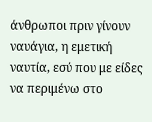άνθρωποι πριν γίνουν ναυάγια, η εμετική ναυτία, εσύ που με είδες να περιμένω στο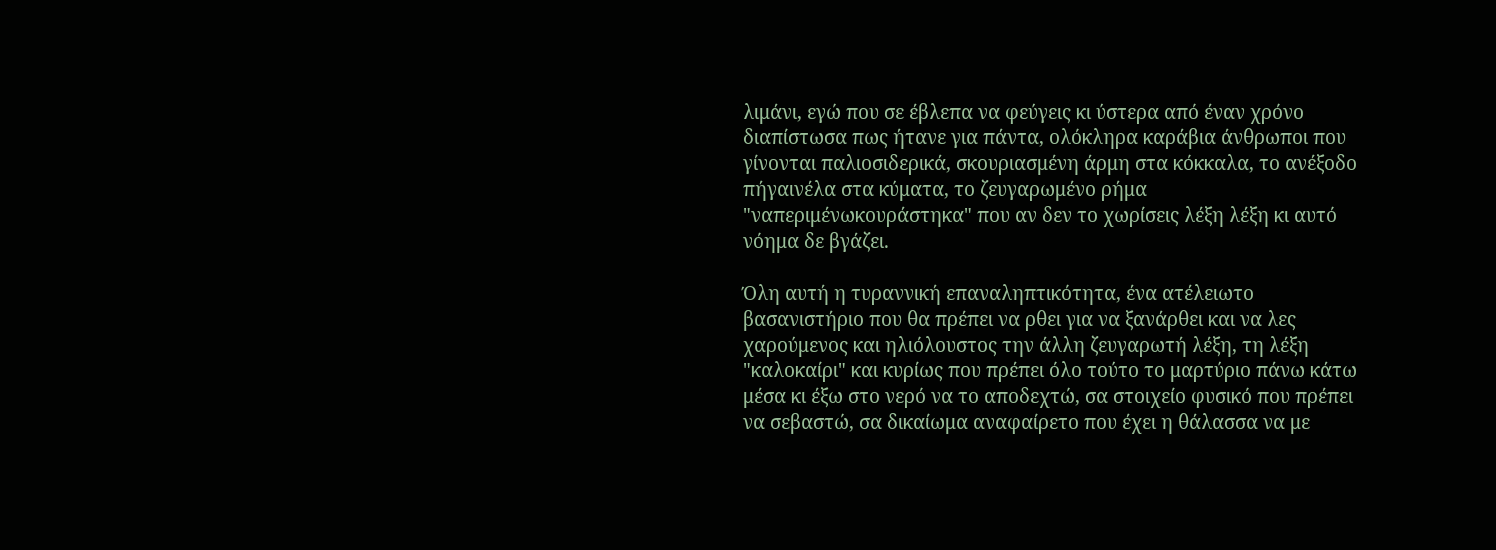λιμάνι, εγώ που σε έβλεπα να φεύγεις κι ύστερα από έναν χρόνο διαπίστωσα πως ήτανε για πάντα, ολόκληρα καράβια άνθρωποι που γίνονται παλιοσιδερικά, σκουριασμένη άρμη στα κόκκαλα, το ανέξοδο πήγαινέλα στα κύματα, το ζευγαρωμένο ρήμα "ναπεριμένωκουράστηκα" που αν δεν το χωρίσεις λέξη λέξη κι αυτό νόημα δε βγάζει.

Όλη αυτή η τυραννική επαναληπτικότητα, ένα ατέλειωτο βασανιστήριο που θα πρέπει να ρθει για να ξανάρθει και να λες χαρούμενος και ηλιόλουστος την άλλη ζευγαρωτή λέξη, τη λέξη "καλοκαίρι" και κυρίως που πρέπει όλο τούτο το μαρτύριο πάνω κάτω μέσα κι έξω στο νερό να το αποδεχτώ, σα στοιχείο φυσικό που πρέπει να σεβαστώ, σα δικαίωμα αναφαίρετο που έχει η θάλασσα να με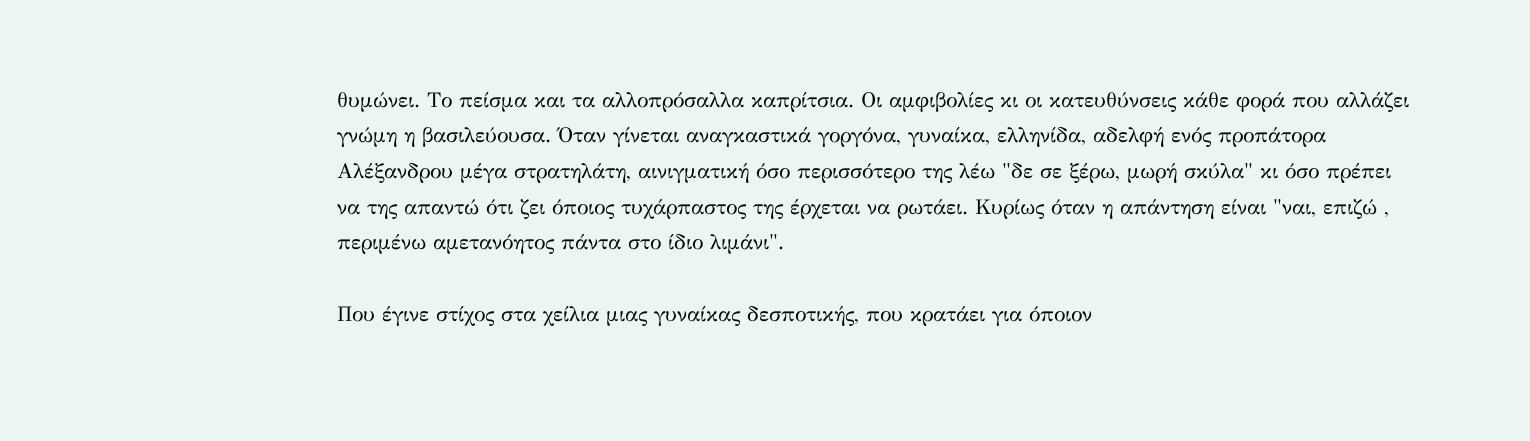θυμώνει. Το πείσμα και τα αλλοπρόσαλλα καπρίτσια. Οι αμφιβολίες κι οι κατευθύνσεις κάθε φορά που αλλάζει γνώμη η βασιλεύουσα. Όταν γίνεται αναγκαστικά γοργόνα, γυναίκα, ελληνίδα, αδελφή ενός προπάτορα Αλέξανδρου μέγα στρατηλάτη, αινιγματική όσο περισσότερο της λέω "δε σε ξέρω, μωρή σκύλα" κι όσο πρέπει να της απαντώ ότι ζει όποιος τυχάρπαστος της έρχεται να ρωτάει. Κυρίως όταν η απάντηση είναι "ναι, επιζώ , περιμένω αμετανόητος πάντα στο ίδιο λιμάνι".

Που έγινε στίχος στα χείλια μιας γυναίκας δεσποτικής, που κρατάει για όποιον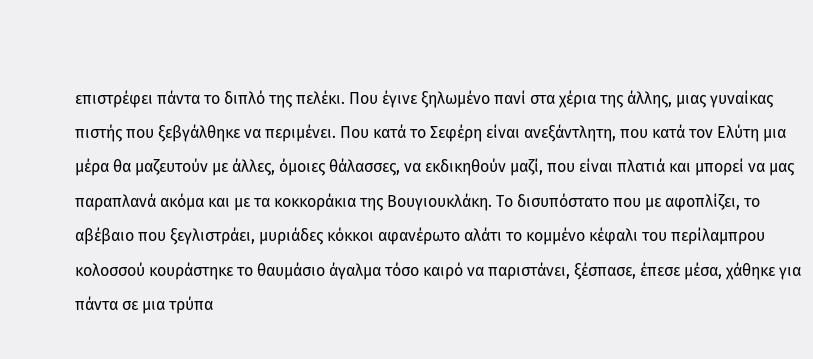επιστρέφει πάντα το διπλό της πελέκι. Που έγινε ξηλωμένο πανί στα χέρια της άλλης, μιας γυναίκας πιστής που ξεβγάλθηκε να περιμένει. Που κατά το Σεφέρη είναι ανεξάντλητη, που κατά τον Ελύτη μια μέρα θα μαζευτούν με άλλες, όμοιες θάλασσες, να εκδικηθούν μαζί, που είναι πλατιά και μπορεί να μας παραπλανά ακόμα και με τα κοκκοράκια της Βουγιουκλάκη. Το δισυπόστατο που με αφοπλίζει, το αβέβαιο που ξεγλιστράει, μυριάδες κόκκοι αφανέρωτο αλάτι το κομμένο κέφαλι του περίλαμπρου κολοσσού κουράστηκε το θαυμάσιο άγαλμα τόσο καιρό να παριστάνει, ξέσπασε, έπεσε μέσα, χάθηκε για πάντα σε μια τρύπα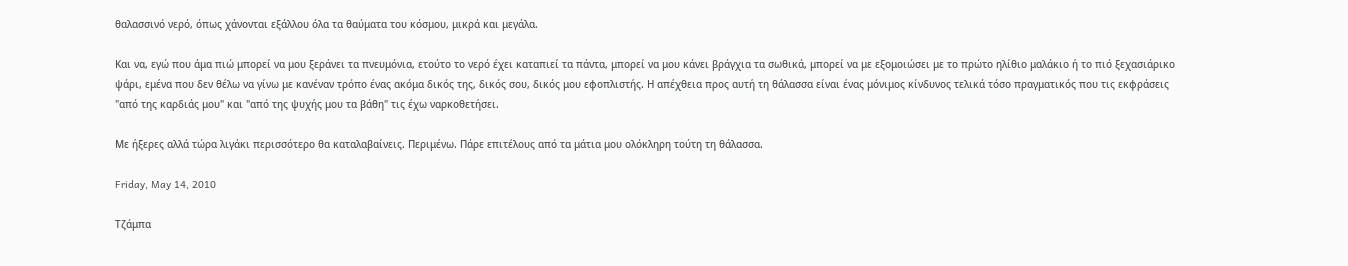θαλασσινό νερό, όπως χάνονται εξάλλου όλα τα θαύματα του κόσμου, μικρά και μεγάλα.

Και να, εγώ που άμα πιώ μπορεί να μου ξεράνει τα πνευμόνια, ετούτο το νερό έχει καταπιεί τα πάντα, μπορεί να μου κάνει βράγχια τα σωθικά, μπορεί να με εξομοιώσει με το πρώτο ηλίθιο μαλάκιο ή το πιό ξεχασιάρικο ψάρι, εμένα που δεν θέλω να γίνω με κανέναν τρόπο ένας ακόμα δικός της, δικός σου, δικός μου εφοπλιστής. Η απέχθεια προς αυτή τη θάλασσα είναι ένας μόνιμος κίνδυνος τελικά τόσο πραγματικός που τις εκφράσεις "από της καρδιάς μου" και "από της ψυχής μου τα βάθη" τις έχω ναρκοθετήσει.

Με ήξερες αλλά τώρα λιγάκι περισσότερο θα καταλαβαίνεις. Περιμένω. Πάρε επιτέλους από τα μάτια μου ολόκληρη τούτη τη θάλασσα.

Friday, May 14, 2010

Τζάμπα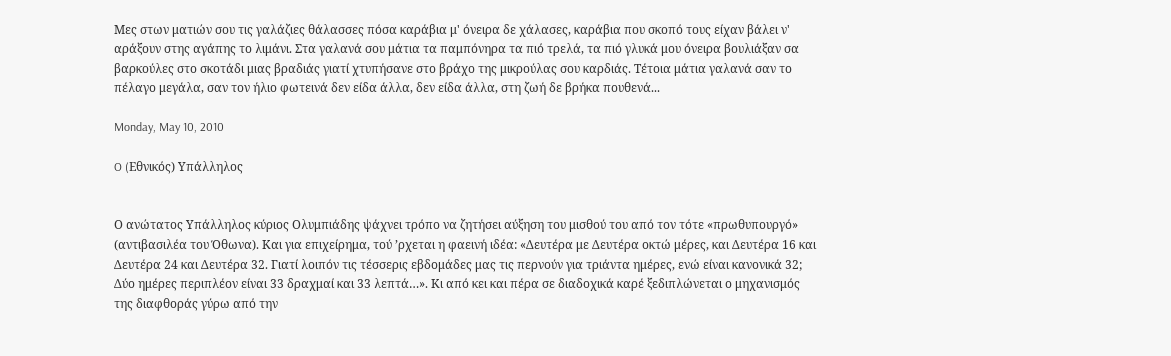Μες στων ματιών σου τις γαλάζιες θάλασσες πόσα καράβια μ' όνειρα δε χάλασες, καράβια που σκοπό τους είχαν βάλει ν' αράξουν στης αγάπης το λιμάνι. Στα γαλανά σου μάτια τα παμπόνηρα τα πιό τρελά, τα πιό γλυκά μου όνειρα βουλιάξαν σα βαρκούλες στο σκοτάδι μιας βραδιάς γιατί χτυπήσανε στο βράχο της μικρούλας σου καρδιάς. Τέτοια μάτια γαλανά σαν το πέλαγο μεγάλα, σαν τον ήλιο φωτεινά δεν είδα άλλα, δεν είδα άλλα, στη ζωή δε βρήκα πουθενά...

Monday, May 10, 2010

O (Eθνικός) Υπάλληλος


Ο ανώτατος Υπάλληλος κύριος Ολυμπιάδης ψάχνει τρόπο να ζητήσει αύξηση του μισθού του από τον τότε «πρωθυπουργό» (αντιβασιλέα του Όθωνα). Και για επιχείρημα, τού ’ρχεται η φαεινή ιδέα: «Δευτέρα με Δευτέρα οκτώ μέρες, και Δευτέρα 16 και Δευτέρα 24 και Δευτέρα 32. Γιατί λοιπόν τις τέσσερις εβδομάδες μας τις περνούν για τριάντα ημέρες, ενώ είναι κανονικά 32; Δύο ημέρες περιπλέον είναι 33 δραχμαί και 33 λεπτά…». Κι από κει και πέρα σε διαδοχικά καρέ ξεδιπλώνεται ο μηχανισμός της διαφθοράς γύρω από την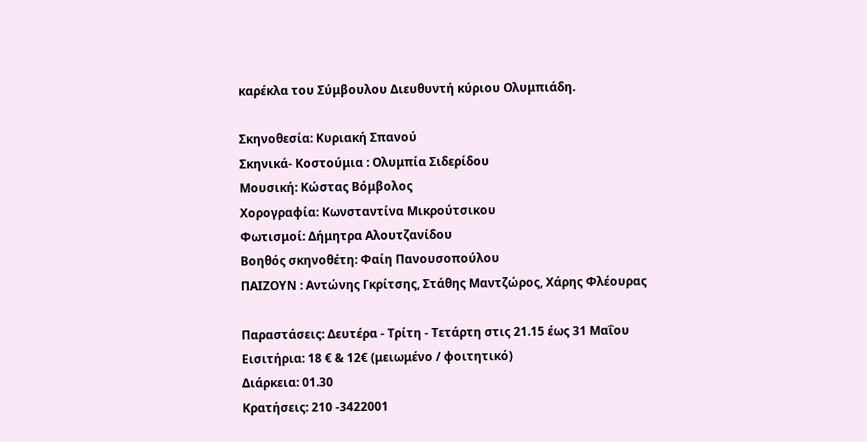καρέκλα του Σύμβουλου Διευθυντή κύριου Ολυμπιάδη.

Σκηνοθεσία: Κυριακή Σπανού
Σκηνικά- Κοστούμια : Ολυμπία Σιδερίδου
Μουσική: Κώστας Βόμβολος
Χορογραφία: Κωνσταντίνα Μικρούτσικου
Φωτισμοί: Δήμητρα Αλουτζανίδου
Βοηθός σκηνοθέτη: Φαίη Πανουσοπούλου
ΠΑΙΖΟΥΝ : Αντώνης Γκρίτσης, Στάθης Μαντζώρος, Χάρης Φλέουρας

Παραστάσεις: Δευτέρα - Τρίτη - Τετάρτη στις 21.15 έως 31 Μαΐου
Εισιτήρια: 18 € & 12€ (μειωμένο / φοιτητικό)
Διάρκεια: 01.30
Κρατήσεις: 210 -3422001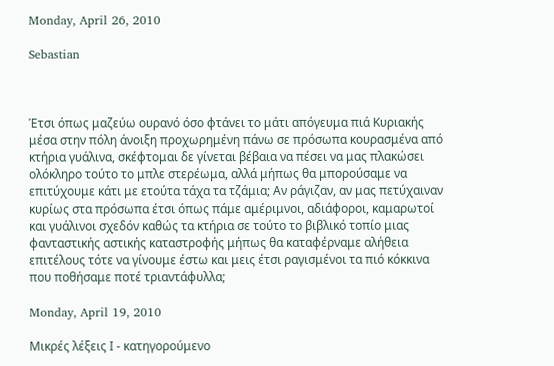Monday, April 26, 2010

Sebastian



Έτσι όπως μαζεύω ουρανό όσο φτάνει το μάτι απόγευμα πιά Κυριακής μέσα στην πόλη άνοιξη προχωρημένη πάνω σε πρόσωπα κουρασμένα από κτήρια γυάλινα, σκέφτομαι δε γίνεται βέβαια να πέσει να μας πλακώσει ολόκληρο τούτο το μπλε στερέωμα, αλλά μήπως θα μπορούσαμε να επιτύχουμε κάτι με ετούτα τάχα τα τζάμια; Αν ράγιζαν, αν μας πετύχαιναν κυρίως στα πρόσωπα έτσι όπως πάμε αμέριμνοι, αδιάφοροι, καμαρωτοί και γυάλινοι σχεδόν καθώς τα κτήρια σε τούτο το βιβλικό τοπίο μιας φανταστικής αστικής καταστροφής μήπως θα καταφέρναμε αλήθεια επιτέλους τότε να γίνουμε έστω και μεις έτσι ραγισμένοι τα πιό κόκκινα που ποθήσαμε ποτέ τριαντάφυλλα;

Monday, April 19, 2010

Μικρές λέξεις Ι - κατηγορούμενο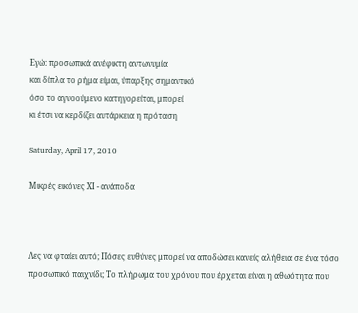Εγώ: προσωπικά ανέφικτη αντωνυμία
και δίπλα το ρήμα είμαι, ύπαρξης σημαντικό
όσο το αγνοούμενο κατηγορείται, μπορεί
κι έτσι να κερδίζει αυτάρκεια η πρόταση

Saturday, April 17, 2010

Μικρές εικόνες ΧΙ - ανάποδα



Λες να φταίει αυτό; Πόσες ευθύνες μπορεί να αποδώσει κανείς αλήθεια σε ένα τόσο προσωπικό παιχνίδι; Το πλήρωμα του χρόνου που έρχεται είναι η αθωότητα που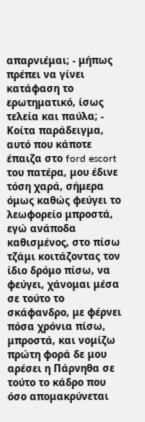απαρνιέμαι; - μήπως πρέπει να γίνει κατάφαση το ερωτηματικό, ίσως τελεία και παύλα; - Κοίτα παράδειγμα, αυτό που κάποτε έπαιζα στο ford escort του πατέρα, μου έδινε τόση χαρά, σήμερα όμως καθώς φεύγει το λεωφορείο μπροστά, εγώ ανάποδα καθισμένος, στο πίσω τζάμι κοιτάζοντας τον ίδιο δρόμο πίσω, να φεύγει, χάνομαι μέσα σε τούτο το σκάφανδρο, με φέρνει πόσα χρόνια πίσω, μπροστά, και νομίζω πρώτη φορά δε μου αρέσει η Πάρνηθα σε τούτο το κάδρο που όσο απομακρύνεται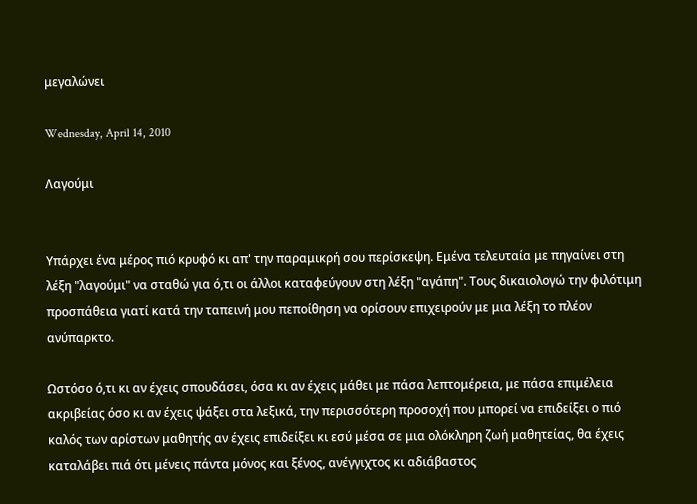μεγαλώνει

Wednesday, April 14, 2010

Λαγούμι


Υπάρχει ένα μέρος πιό κρυφό κι απ' την παραμικρή σου περίσκεψη. Εμένα τελευταία με πηγαίνει στη λέξη "λαγούμι" να σταθώ για ό,τι οι άλλοι καταφεύγουν στη λέξη "αγάπη". Τους δικαιολογώ την φιλότιμη προσπάθεια γιατί κατά την ταπεινή μου πεποίθηση να ορίσουν επιχειρούν με μια λέξη το πλέον ανύπαρκτο.

Ωστόσο ό,τι κι αν έχεις σπουδάσει, όσα κι αν έχεις μάθει με πάσα λεπτομέρεια, με πάσα επιμέλεια ακριβείας όσο κι αν έχεις ψάξει στα λεξικά, την περισσότερη προσοχή που μπορεί να επιδείξει ο πιό καλός των αρίστων μαθητής αν έχεις επιδείξει κι εσύ μέσα σε μια ολόκληρη ζωή μαθητείας, θα έχεις καταλάβει πιά ότι μένεις πάντα μόνος και ξένος, ανέγγιχτος κι αδιάβαστος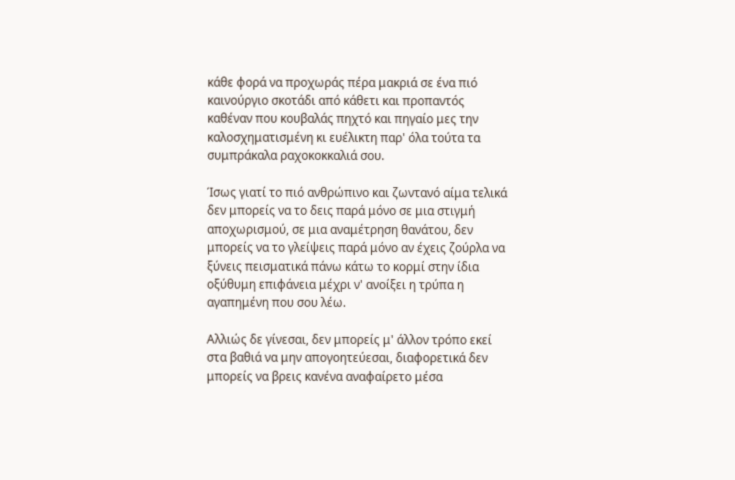κάθε φορά να προχωράς πέρα μακριά σε ένα πιό καινούργιο σκοτάδι από κάθετι και προπαντός καθέναν που κουβαλάς πηχτό και πηγαίο μες την καλοσχηματισμένη κι ευέλικτη παρ' όλα τούτα τα συμπράκαλα ραχοκοκκαλιά σου.

Ίσως γιατί το πιό ανθρώπινο και ζωντανό αίμα τελικά δεν μπορείς να το δεις παρά μόνο σε μια στιγμή αποχωρισμού, σε μια αναμέτρηση θανάτου, δεν μπορείς να το γλείψεις παρά μόνο αν έχεις ζούρλα να ξύνεις πεισματικά πάνω κάτω το κορμί στην ίδια οξύθυμη επιφάνεια μέχρι ν' ανοίξει η τρύπα η αγαπημένη που σου λέω.

Αλλιώς δε γίνεσαι, δεν μπορείς μ' άλλον τρόπο εκεί στα βαθιά να μην απογοητεύεσαι, διαφορετικά δεν μπορείς να βρεις κανένα αναφαίρετο μέσα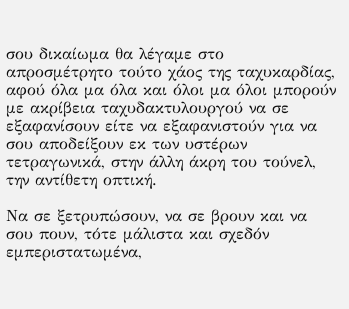σου δικαίωμα θα λέγαμε στο απροσμέτρητο τούτο χάος της ταχυκαρδίας, αφού όλα μα όλα και όλοι μα όλοι μπορούν με ακρίβεια ταχυδακτυλουργού να σε εξαφανίσουν είτε να εξαφανιστούν για να σου αποδείξουν εκ των υστέρων τετραγωνικά, στην άλλη άκρη του τούνελ, την αντίθετη οπτική.

Να σε ξετρυπώσουν, να σε βρουν και να σου πουν, τότε μάλιστα και σχεδόν εμπεριστατωμένα,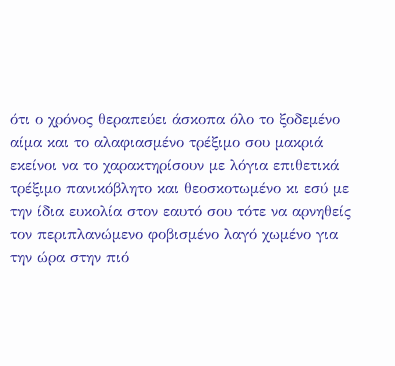ότι ο χρόνος θεραπεύει άσκοπα όλο το ξοδεμένο αίμα και το αλαφιασμένο τρέξιμο σου μακριά εκείνοι να το χαρακτηρίσουν με λόγια επιθετικά τρέξιμο πανικόβλητο και θεοσκοτωμένο κι εσύ με την ίδια ευκολία στον εαυτό σου τότε να αρνηθείς τον περιπλανώμενο φοβισμένο λαγό χωμένο για την ώρα στην πιό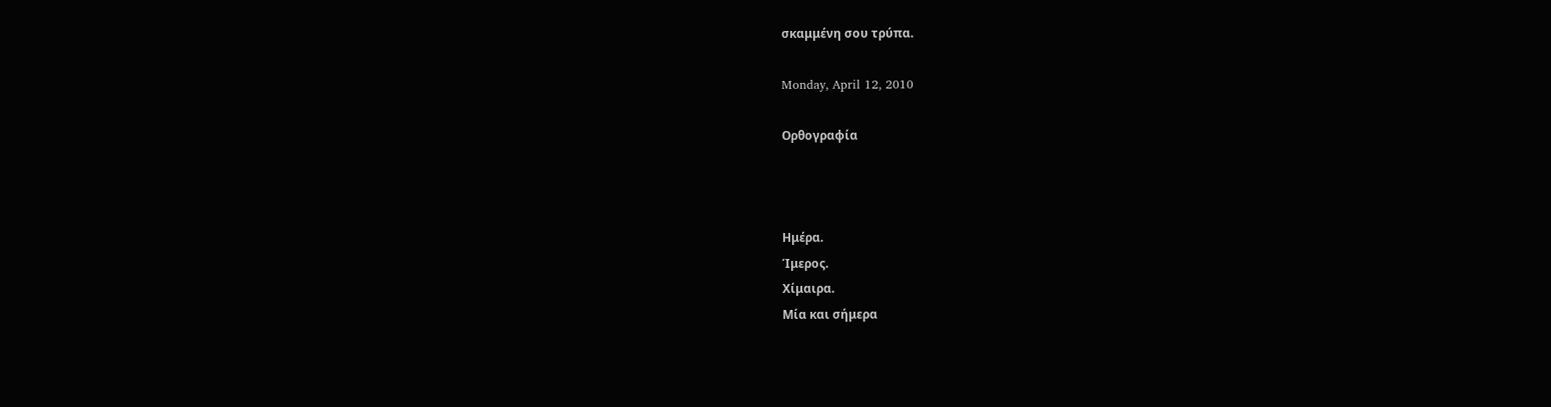σκαμμένη σου τρύπα.

Monday, April 12, 2010

Ορθογραφία



Ημέρα.
Ίμερος.
Χίμαιρα.
Μία και σήμερα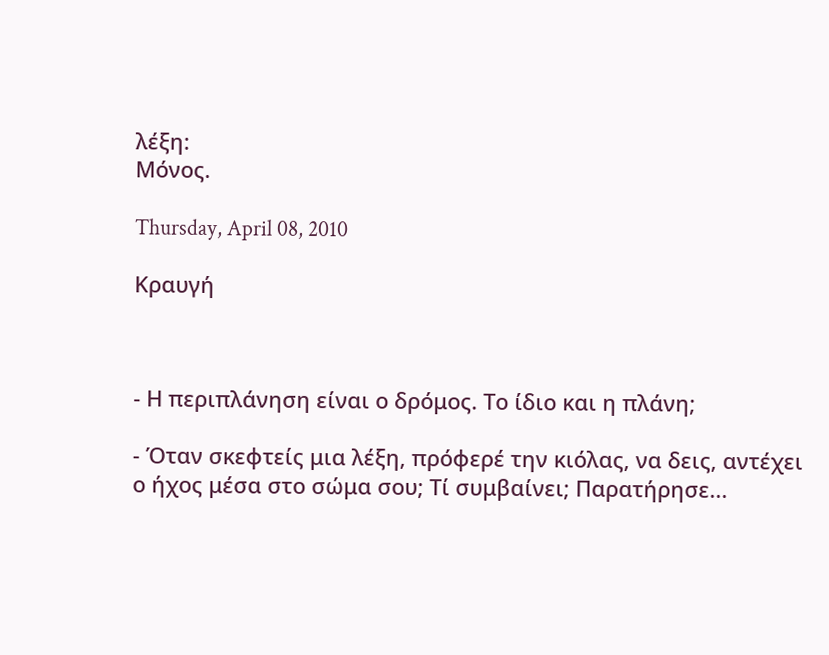λέξη:
Μόνος.

Thursday, April 08, 2010

Κραυγή



- Η περιπλάνηση είναι ο δρόμος. Το ίδιο και η πλάνη;

- Όταν σκεφτείς μια λέξη, πρόφερέ την κιόλας, να δεις, αντέχει ο ήχος μέσα στο σώμα σου; Τί συμβαίνει; Παρατήρησε...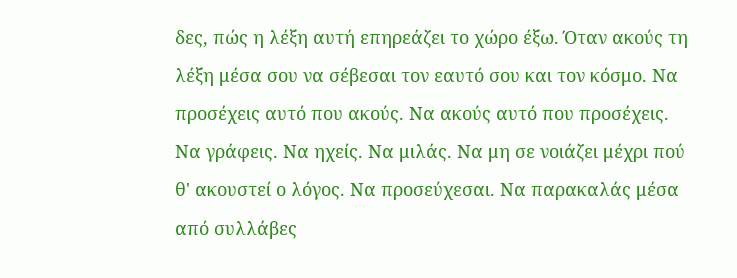δες, πώς η λέξη αυτή επηρεάζει το χώρο έξω. Όταν ακούς τη λέξη μέσα σου να σέβεσαι τον εαυτό σου και τον κόσμο. Να προσέχεις αυτό που ακούς. Να ακούς αυτό που προσέχεις. Να γράφεις. Να ηχείς. Να μιλάς. Να μη σε νοιάζει μέχρι πού θ' ακουστεί ο λόγος. Να προσεύχεσαι. Να παρακαλάς μέσα από συλλάβες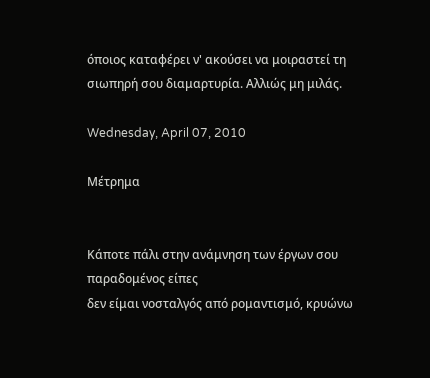όποιος καταφέρει ν' ακούσει να μοιραστεί τη σιωπηρή σου διαμαρτυρία. Αλλιώς μη μιλάς.

Wednesday, April 07, 2010

Μέτρημα


Κάποτε πάλι στην ανάμνηση των έργων σου παραδομένος είπες
δεν είμαι νοσταλγός από ρομαντισμό, κρυώνω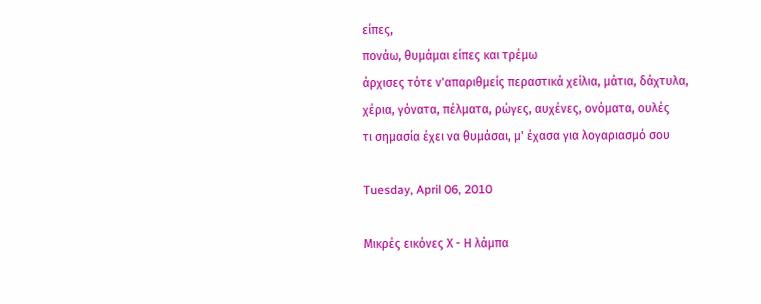είπες,
πονάω, θυμάμαι είπες και τρέμω
άρχισες τότε ν'απαριθμείς περαστικά χείλια, μάτια, δάχτυλα,
χέρια, γόνατα, πέλματα, ρώγες, αυχένες, ονόματα, ουλές
τι σημασία έχει να θυμάσαι, μ' έχασα για λογαριασμό σου

Tuesday, April 06, 2010

Μικρές εικόνες Χ - Η λάμπα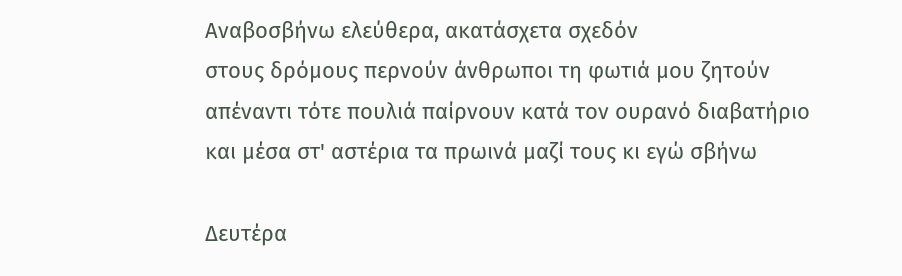Αναβοσβήνω ελεύθερα, ακατάσχετα σχεδόν
στους δρόμους περνούν άνθρωποι τη φωτιά μου ζητούν
απέναντι τότε πουλιά παίρνουν κατά τον ουρανό διαβατήριο
και μέσα στ' αστέρια τα πρωινά μαζί τους κι εγώ σβήνω

Δευτέρα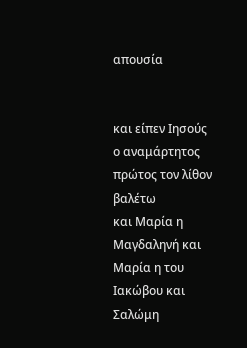απουσία


και είπεν Ιησούς ο αναμάρτητος πρώτος τον λίθον βαλέτω
και Μαρία η Μαγδαληνή και Μαρία η του Ιακώβου και Σαλώμη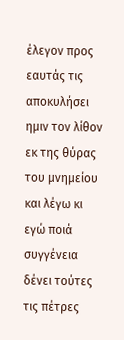έλεγον προς εαυτάς τις αποκυλήσει ημιν τον λίθον εκ της θύρας του μνημείου
και λέγω κι εγώ ποιά συγγένεια δένει τούτες τις πέτρες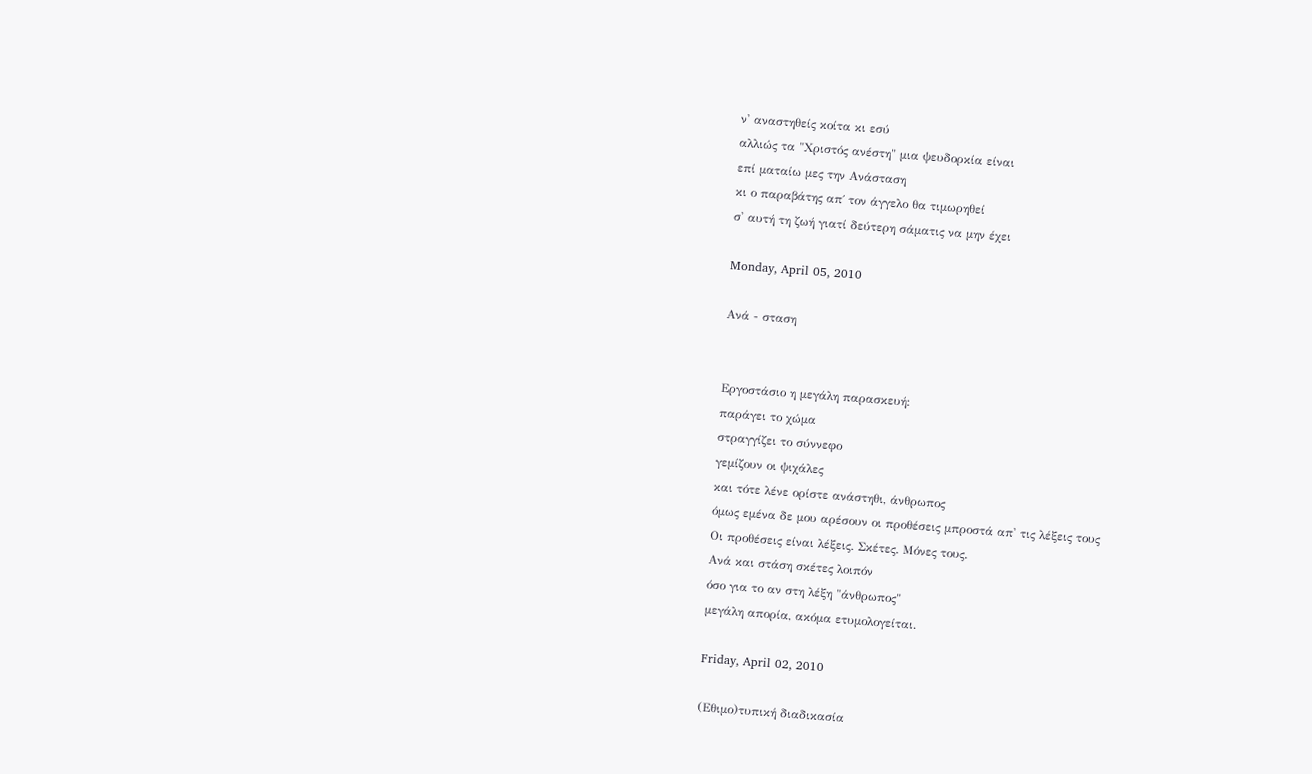ν' αναστηθείς κοίτα κι εσύ
αλλιώς τα "Χριστός ανέστη" μια ψευδορκία είναι
επί ματαίω μες την Ανάσταση
κι ο παραβάτης απ΄ τον άγγελο θα τιμωρηθεί
σ' αυτή τη ζωή γιατί δεύτερη σάματις να μην έχει

Monday, April 05, 2010

Ανά - σταση


Εργοστάσιο η μεγάλη παρασκευή:
παράγει το χώμα
στραγγίζει το σύννεφο
γεμίζουν οι ψιχάλες
και τότε λένε ορίστε ανάστηθι, άνθρωπος
όμως εμένα δε μου αρέσουν οι προθέσεις μπροστά απ' τις λέξεις τους
Οι προθέσεις είναι λέξεις. Σκέτες. Μόνες τους.
Ανά και στάση σκέτες λοιπόν
όσο για το αν στη λέξη "άνθρωπος"
μεγάλη απορία, ακόμα ετυμολογείται.

Friday, April 02, 2010

(Εθιμο)τυπική διαδικασία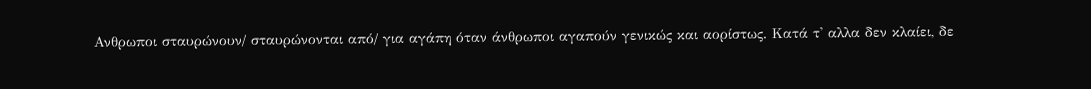Ανθρωποι σταυρώνουν/ σταυρώνονται από/ για αγάπη όταν άνθρωποι αγαπούν γενικώς και αορίστως. Κατά τ' αλλα δεν κλαίει, δε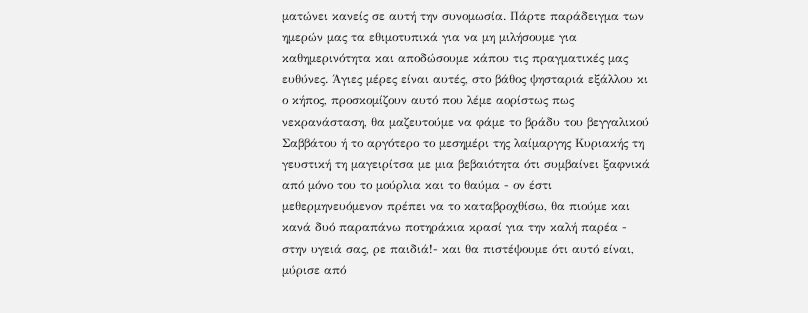ματώνει κανείς σε αυτή την συνομωσία. Πάρτε παράδειγμα των ημερών μας τα εθιμοτυπικά για να μη μιλήσουμε για καθημερινότητα και αποδώσουμε κάπου τις πραγματικές μας ευθύνες. Άγιες μέρες είναι αυτές, στο βάθος ψησταριά εξάλλου κι ο κήπος, προσκομίζουν αυτό που λέμε αορίστως πως νεκρανάσταση, θα μαζευτούμε να φάμε το βράδυ του βεγγαλικού Σαββάτου ή το αργότερο το μεσημέρι της λαίμαργης Κυριακής τη γευστική τη μαγειρίτσα με μια βεβαιότητα ότι συμβαίνει ξαφνικά από μόνο του το μούρλια και το θαύμα - ον έστι μεθερμηνευόμενον πρέπει να το καταβροχθίσω, θα πιούμε και κανά δυό παραπάνω ποτηράκια κρασί για την καλή παρέα - στην υγειά σας, ρε παιδιά!- και θα πιστέψουμε ότι αυτό είναι, μύρισε από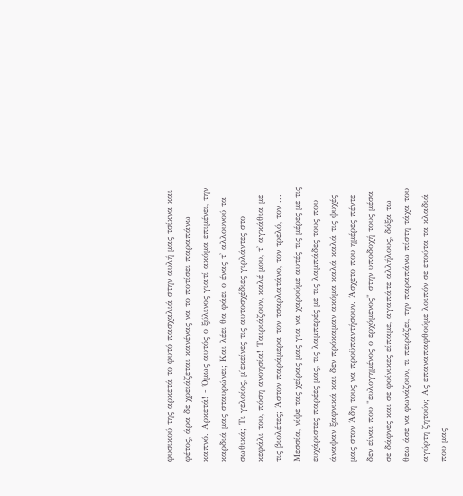φυσικού της αρκετά το φυτό πασχαλιά στην αυλή μας τσίκνα και φέτος, άρα δε χρειάζεται κανένας να το ποτίσει παραπάνω καπνό. Αρκετά! - Όμως αυτός ο ξύλινος γιατί ακόμα επιμένει, την καρδιά μας σταυρώνει; Και λέει θα φάει ο ένας τ' αλλουνού τα σωθικά; Τι γελοίος, μ΄εκείνες τις αυτοσχέδιες γιρλάντες στο κεφάλι του, πόση ανοησία! Ταιριάζουν, καλέ μου, τ' αγκάθια με τις βιολέτες; Άστον παράμερα τον τσαρλατάνο, τον τρελό, τον ... Μεσσία, νίψε τας χείρας μας για να χαρούμε αυτές τις μέρες με τις ευχάριστες παρέες μας, τις λαμπερές με τις λαμπάδες τους που άναψαν ξαφνικά και δεν πρόκαμαν ακόμα καλά καλά τις ψυχές μας στον Άδη τους να προϋπαντήσουν. Άσχετο που ημέρες πέντε δεν είναι που "ευλογημένος ο ερχόμενος" στην υποδοχή τους μέσα σε δάφνες και σε φοίνικες είπαμε, αγαπάτε αλλήλους, δόξα τω θεω άσε να φωνάζουν, τι πειράζει, την παραπάνω πίστη τάχα του αγύρτη ζητούν; Ας επαναπαφθούμε λοιπόν σε ετούτα τα κλαδιά που μας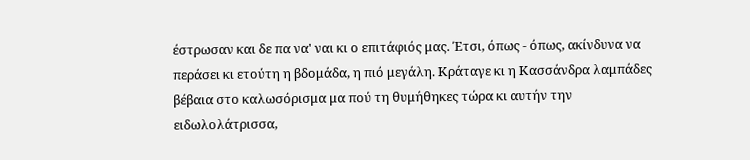έστρωσαν και δε πα να' ναι κι ο επιτάφιός μας. Έτσι, όπως - όπως, ακίνδυνα να περάσει κι ετούτη η βδομάδα, η πιό μεγάλη. Κράταγε κι η Κασσάνδρα λαμπάδες βέβαια στο καλωσόρισμα μα πού τη θυμήθηκες τώρα κι αυτήν την ειδωλολάτρισσα,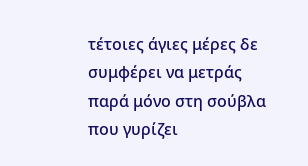τέτοιες άγιες μέρες δε συμφέρει να μετράς παρά μόνο στη σούβλα που γυρίζει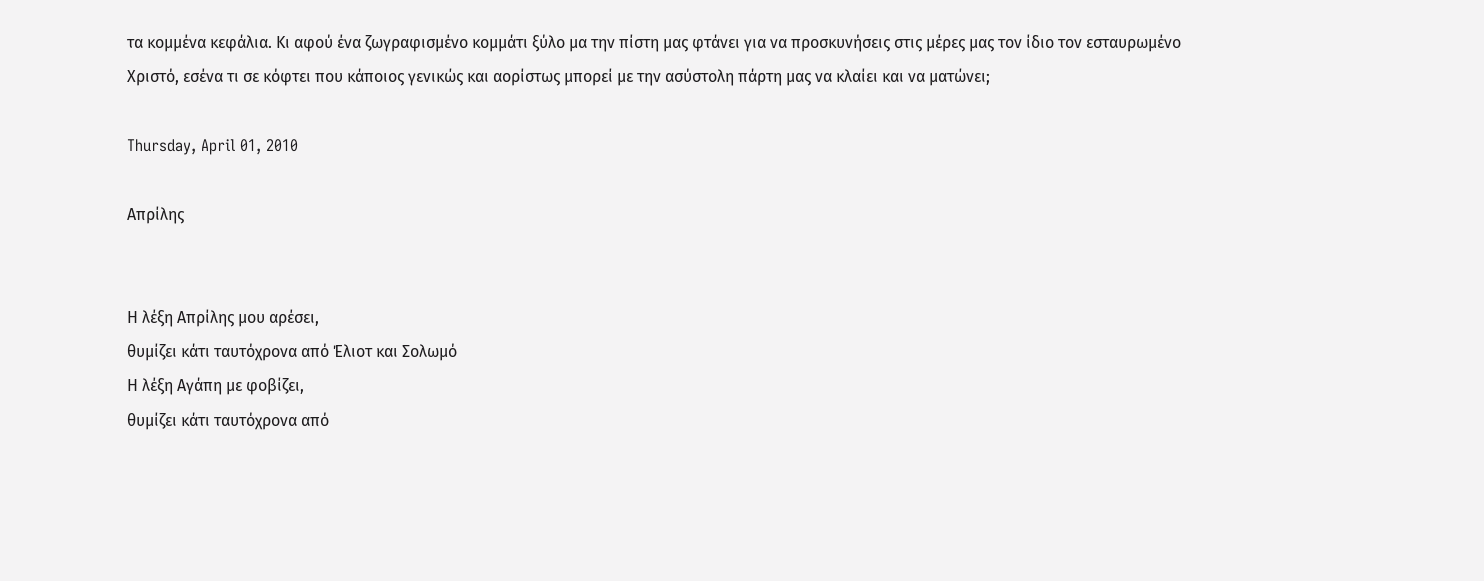τα κομμένα κεφάλια. Κι αφού ένα ζωγραφισμένο κομμάτι ξύλο μα την πίστη μας φτάνει για να προσκυνήσεις στις μέρες μας τον ίδιο τον εσταυρωμένο Χριστό, εσένα τι σε κόφτει που κάποιος γενικώς και αορίστως μπορεί με την ασύστολη πάρτη μας να κλαίει και να ματώνει;

Thursday, April 01, 2010

Απρίλης


Η λέξη Απρίλης μου αρέσει,
θυμίζει κάτι ταυτόχρονα από Έλιοτ και Σολωμό
Η λέξη Αγάπη με φοβίζει,
θυμίζει κάτι ταυτόχρονα από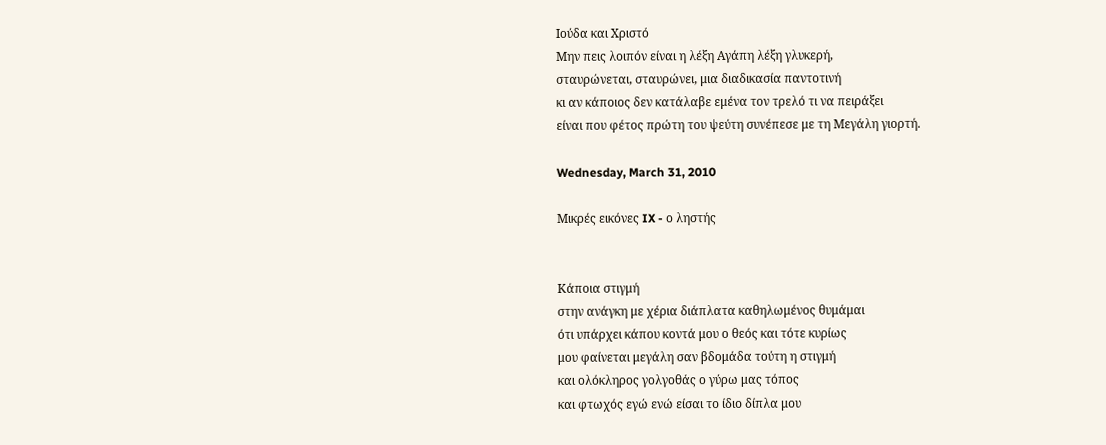Ιούδα και Χριστό
Μην πεις λοιπόν είναι η λέξη Αγάπη λέξη γλυκερή,
σταυρώνεται, σταυρώνει, μια διαδικασία παντοτινή
κι αν κάποιος δεν κατάλαβε εμένα τον τρελό τι να πειράξει
είναι που φέτος πρώτη του ψεύτη συνέπεσε με τη Μεγάλη γιορτή.

Wednesday, March 31, 2010

Μικρές εικόνες IX - ο ληστής


Κάποια στιγμή
στην ανάγκη με χέρια διάπλατα καθηλωμένος θυμάμαι
ότι υπάρχει κάπου κοντά μου ο θεός και τότε κυρίως
μου φαίνεται μεγάλη σαν βδομάδα τούτη η στιγμή
και ολόκληρος γολγοθάς ο γύρω μας τόπος
και φτωχός εγώ ενώ είσαι το ίδιο δίπλα μου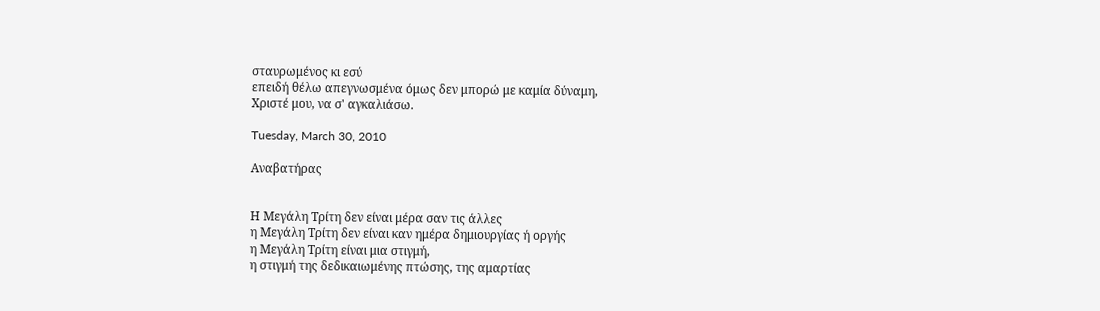σταυρωμένος κι εσύ
επειδή θέλω απεγνωσμένα όμως δεν μπορώ με καμία δύναμη,
Χριστέ μου, να σ' αγκαλιάσω.

Tuesday, March 30, 2010

Αναβατήρας


Η Μεγάλη Τρίτη δεν είναι μέρα σαν τις άλλες
η Μεγάλη Τρίτη δεν είναι καν ημέρα δημιουργίας ή οργής
η Μεγάλη Τρίτη είναι μια στιγμή,
η στιγμή της δεδικαιωμένης πτώσης, της αμαρτίας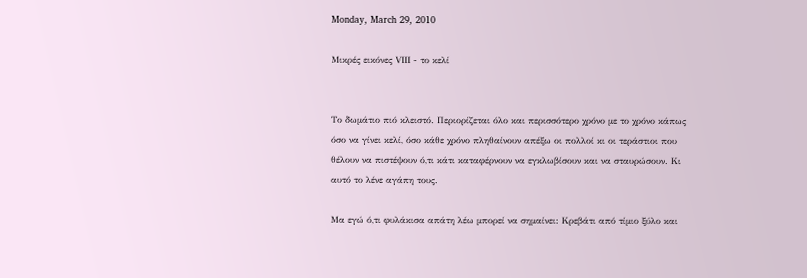Monday, March 29, 2010

Μικρές εικόνες VΙΙΙ - το κελί


Το δωμάτιο πιό κλειστό. Περιορίζεται όλο και περισσότερο χρόνο με το χρόνο κάπως όσο να γίνει κελί, όσο κάθε χρόνο πληθαίνουν απέξω οι πολλοί κι οι τεράστιοι που θέλουν να πιστέψουν ό,τι κάτι καταφέρνουν να εγκλωβίσουν και να σταυρώσουν. Κι αυτό το λένε αγάπη τους.

Μα εγώ ό,τι φυλάκισα απάτη λέω μπορεί να σημαίνει: Κρεβάτι από τίμιο ξύλο και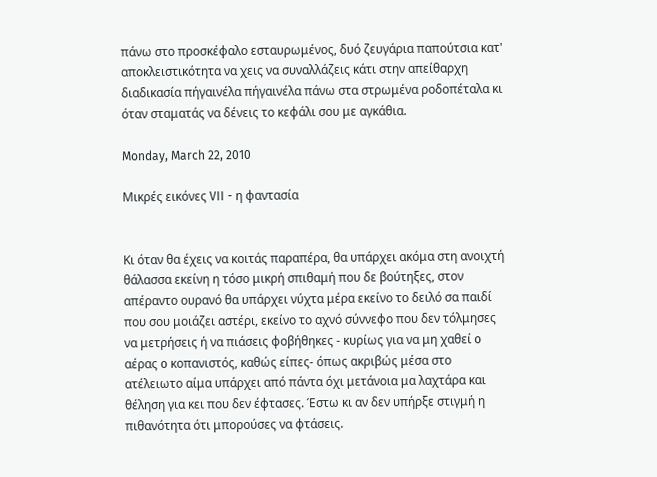πάνω στο προσκέφαλο εσταυρωμένος, δυό ζευγάρια παπούτσια κατ' αποκλειστικότητα να χεις να συναλλάζεις κάτι στην απείθαρχη διαδικασία πήγαινέλα πήγαινέλα πάνω στα στρωμένα ροδοπέταλα κι όταν σταματάς να δένεις το κεφάλι σου με αγκάθια.

Monday, March 22, 2010

Μικρές εικόνες VII - η φαντασία


Κι όταν θα έχεις να κοιτάς παραπέρα, θα υπάρχει ακόμα στη ανοιχτή θάλασσα εκείνη η τόσο μικρή σπιθαμή που δε βούτηξες, στον απέραντο ουρανό θα υπάρχει νύχτα μέρα εκείνο το δειλό σα παιδί που σου μοιάζει αστέρι, εκείνο το αχνό σύννεφο που δεν τόλμησες να μετρήσεις ή να πιάσεις φοβήθηκες - κυρίως για να μη χαθεί o αέρας o κοπανιστός, καθώς είπες- όπως ακριβώς μέσα στο ατέλειωτο αίμα υπάρχει από πάντα όχι μετάνοια μα λαχτάρα και θέληση για κει που δεν έφτασες. Έστω κι αν δεν υπήρξε στιγμή η πιθανότητα ότι μπορούσες να φτάσεις.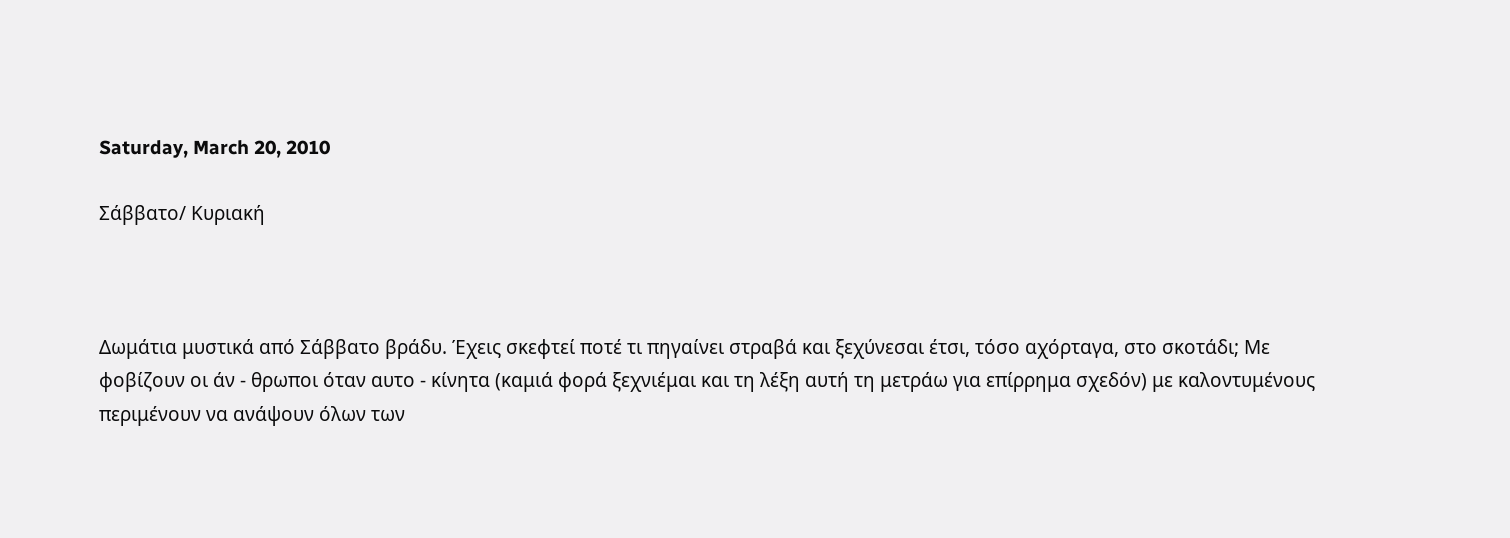Saturday, March 20, 2010

Σάββατο/ Κυριακή



Δωμάτια μυστικά από Σάββατο βράδυ. Έχεις σκεφτεί ποτέ τι πηγαίνει στραβά και ξεχύνεσαι έτσι, τόσο αχόρταγα, στο σκοτάδι; Με φοβίζουν οι άν - θρωποι όταν αυτο - κίνητα (καμιά φορά ξεχνιέμαι και τη λέξη αυτή τη μετράω για επίρρημα σχεδόν) με καλοντυμένους περιμένουν να ανάψουν όλων των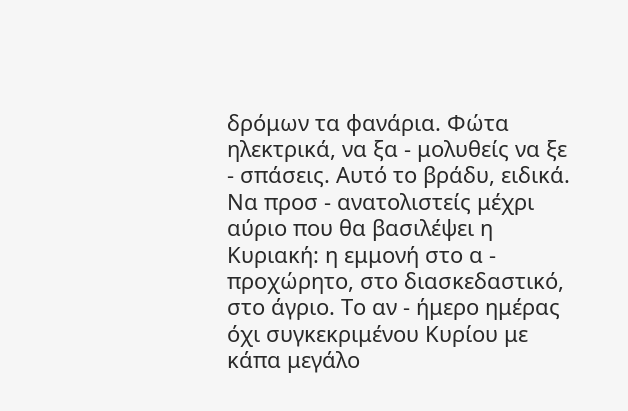δρόμων τα φανάρια. Φώτα ηλεκτρικά, να ξα - μολυθείς να ξε - σπάσεις. Αυτό το βράδυ, ειδικά. Να προσ - ανατολιστείς μέχρι αύριο που θα βασιλέψει η Κυριακή: η εμμονή στο α - προχώρητο, στο διασκεδαστικό, στο άγριο. Το αν - ήμερο ημέρας όχι συγκεκριμένου Κυρίου με κάπα μεγάλο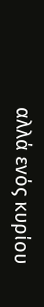αλλά ενός κυρίου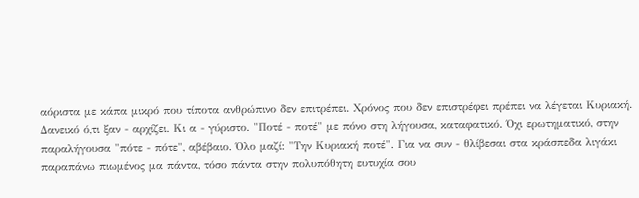αόριστα με κάπα μικρό που τίποτα ανθρώπινο δεν επιτρέπει. Χρόνος που δεν επιστρέφει πρέπει να λέγεται Κυριακή. Δανεικό ό,τι ξαν - αρχίζει. Κι α - γύριστο. "Ποτέ - ποτέ" με πόνο στη λήγουσα, καταφατικό. Όχι ερωτηματικό, στην παραλήγουσα "πότε - πότε", αβέβαιο. Όλο μαζί: "Την Κυριακή ποτέ". Για να συν - θλίβεσαι στα κράσπεδα λιγάκι παραπάνω πιωμένος μα πάντα, τόσο πάντα στην πολυπόθητη ευτυχία σου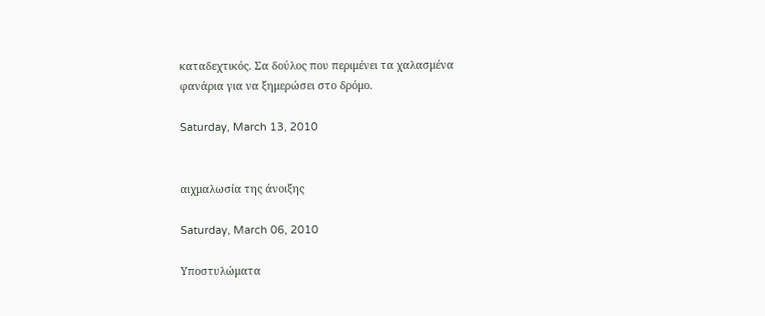καταδεχτικός. Σα δούλος που περιμένει τα χαλασμένα φανάρια για να ξημερώσει στο δρόμο.

Saturday, March 13, 2010


αιχμαλωσία της άνοιξης

Saturday, March 06, 2010

Υποστυλώματα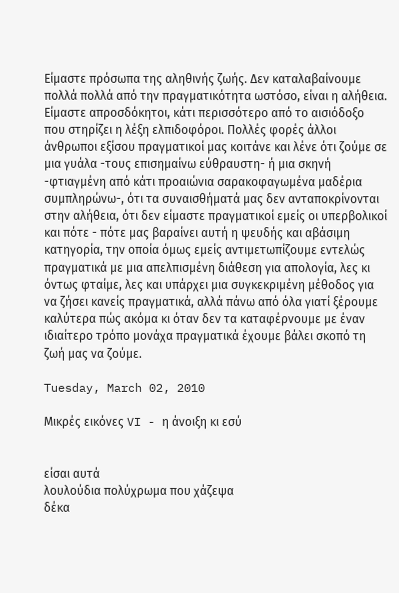Είμαστε πρόσωπα της αληθινής ζωής. Δεν καταλαβαίνουμε πολλά πολλά από την πραγματικότητα ωστόσο, είναι η αλήθεια. Είμαστε απροσδόκητοι, κάτι περισσότερο από το αισιόδοξο που στηρίζει η λέξη ελπιδοφόροι. Πολλές φορές άλλοι άνθρωποι εξίσου πραγματικοί μας κοιτάνε και λένε ότι ζούμε σε μια γυάλα -τους επισημαίνω εύθραυστη- ή μια σκηνή -φτιαγμένη από κάτι προαιώνια σαρακοφαγωμένα μαδέρια συμπληρώνω-, ότι τα συναισθήματά μας δεν ανταποκρίνονται στην αλήθεια, ότι δεν είμαστε πραγματικοί εμείς οι υπερβολικοί και πότε - πότε μας βαραίνει αυτή η ψευδής και αβάσιμη κατηγορία, την οποία όμως εμείς αντιμετωπίζουμε εντελώς πραγματικά με μια απελπισμένη διάθεση για απολογία, λες κι όντως φταίμε, λες και υπάρχει μια συγκεκριμένη μέθοδος για να ζήσει κανείς πραγματικά, αλλά πάνω από όλα γιατί ξέρουμε καλύτερα πώς ακόμα κι όταν δεν τα καταφέρνουμε με έναν ιδιαίτερο τρόπο μονάχα πραγματικά έχουμε βάλει σκοπό τη ζωή μας να ζούμε.

Tuesday, March 02, 2010

Μικρές εικόνες VI - η άνοιξη κι εσύ


είσαι αυτά
λουλούδια πολύχρωμα που χάζεψα
δέκα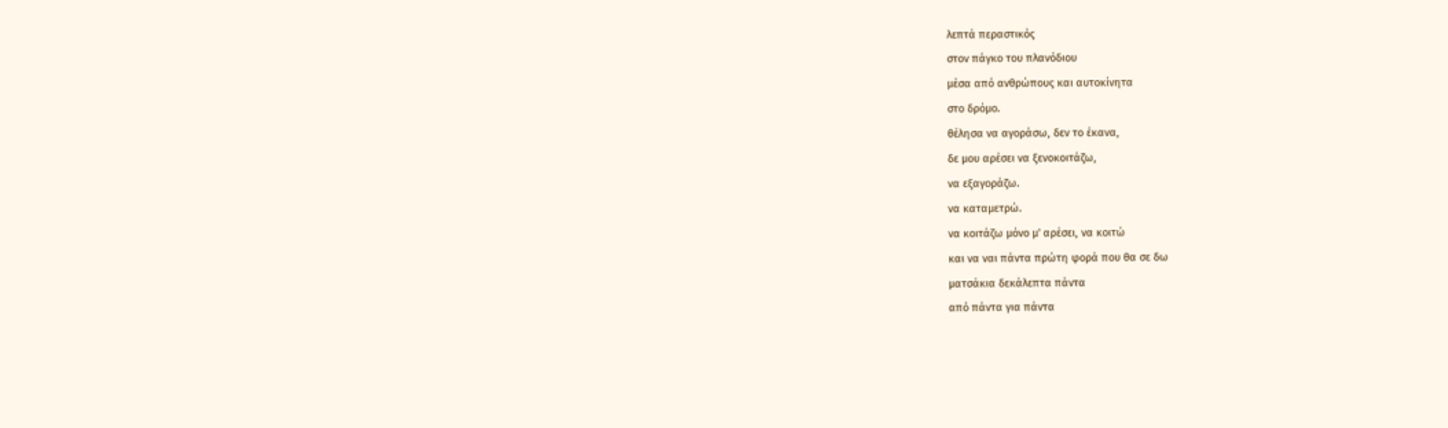λεπτά περαστικός
στον πάγκο του πλανόδιου
μέσα από ανθρώπους και αυτοκίνητα
στο δρόμο.
θέλησα να αγοράσω, δεν το έκανα,
δε μου αρέσει να ξενοκοιτάζω,
να εξαγοράζω.
να καταμετρώ.
να κοιτάζω μόνο μ' αρέσει, να κοιτώ
και να ναι πάντα πρώτη φορά που θα σε δω
ματσάκια δεκάλεπτα πάντα
από πάντα για πάντα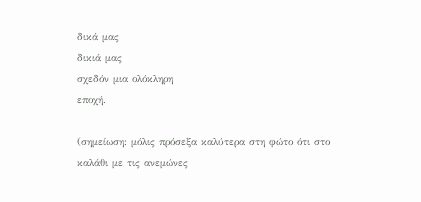δικά μας
δικιά μας
σχεδόν μια ολόκληρη
εποχή.

(σημείωση: μόλις πρόσεξα καλύτερα στη φώτο ότι στο καλάθι με τις ανεμώνες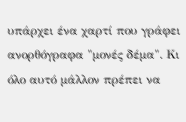υπάρχει ένα χαρτί που γράφει ανορθόγραφα "μονές δέμα". Κι όλο αυτό μάλλον πρέπει να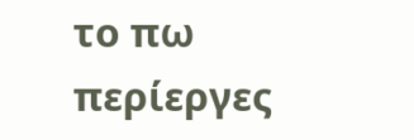το πω περίεργες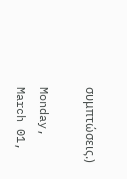συμπτώσεις.)

Monday, March 01,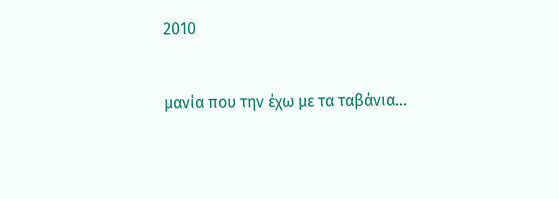2010


μανία που την έχω με τα ταβάνια...